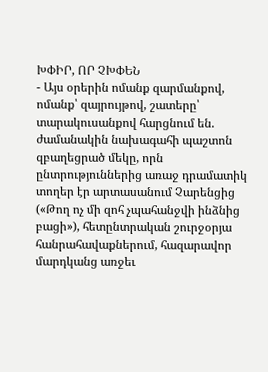ԽՓԻՐ, ՈՐ ՉԽՓԵՆ
- Այս օրերին ոմանք զարմանքով, ոմանք՝ զայրույթով, շատերը՝ տարակուսանքով հարցնում են. ժամանակին նախագահի պաշտոն զբաղեցրած մեկը, որն ընտրություններից առաջ դրամատիկ տողեր էր արտասանում Չարենցից («Թող ոչ մի զոհ չպահանջվի ինձնից բացի»), հետընտրական շուրջօրյա հանրահավաքներում, հազարավոր մարդկանց առջեւ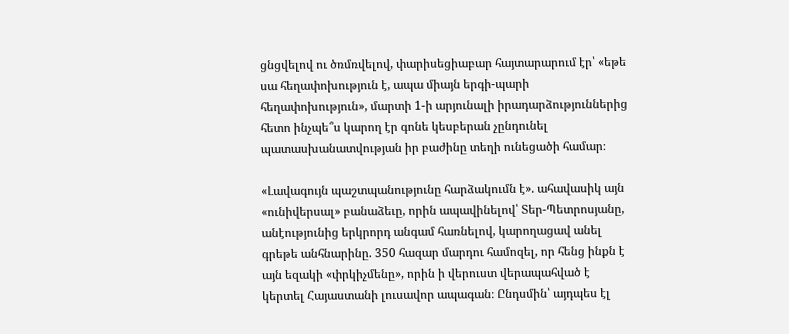ցնցվելով ու ծռմռվելով, փարիսեցիաբար հայտարարում էր՝ «եթե սա հեղափոխություն է, ապա միայն երգի-պարի հեղափոխություն», մարտի 1-ի արյունալի իրադարձություններից հետո ինչպե՞ս կարող էր գոնե կեսբերան չընդունել պատասխանատվության իր բաժինը տեղի ունեցածի համար։

«Լավագույն պաշտպանությունը հարձակումն է». ահավասիկ այն «ունիվերսալ» բանաձեւը, որին ապավինելով՝ Տեր-Պետրոսյանը, անէությունից երկրորդ անգամ հառնելով, կարողացավ անել գրեթե անհնարինը. 350 հազար մարդու համոզել, որ հենց ինքն է այն եզակի «փրկիչմենը», որին ի վերուստ վերապահված է կերտել Հայաստանի լուսավոր ապագան։ Ընդսմին՝ այդպես էլ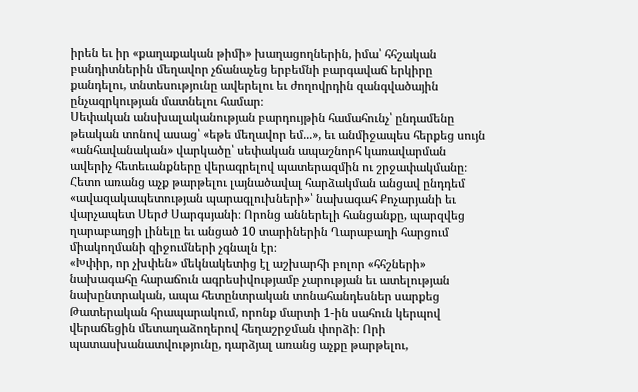իրեն եւ իր «քաղաքական թիմի» խաղացողներին, իմա՝ հհշական բանդիտներին մեղավոր չճանաչեց երբեմնի բարգավաճ երկիրը քանդելու, տնտեսությունը ավերելու եւ ժողովրդին զանգվածային ընչազրկության մատնելու համար։
Սեփական անսխալականության բարդույթին համահունչ՝ ընդամենը թեական տոնով ասաց՝ «եթե մեղավոր եմ...», եւ անմիջապես հերքեց սույն «անհավանական» վարկածը՝ սեփական ապաշնորհ կառավարման ավերիչ հետեւանքները վերագրելով պատերազմին ու շրջափակմանը։ Հետո առանց աչք թարթելու լայնածավալ հարձակման անցավ ընդդեմ «ավազակապետության պարագլուխների»՝ նախագահ Քոչարյանի եւ վարչապետ Սերժ Սարգսյանի։ Որոնց աններելի հանցանքը, պարզվեց ղարաբաղցի լինելը եւ անցած 10 տարիներին Ղարաբաղի հարցում միակողմանի զիջումների չգնալն էր։
«Խփիր, որ չխփեն» մեկնակետից էլ աշխարհի բոլոր «հհշների» նախագահը հարաճուն ագրեսիվությամբ չարության եւ ատելության նախընտրական, ապա հետընտրական տոնահանդեսներ սարքեց Թատերական հրապարակում, որոնք մարտի 1-ին սահուն կերպով վերաճեցին մետաղաձողերով հեղաշրջման փորձի։ Որի պատասխանատվությունը, դարձյալ առանց աչքը թարթելու,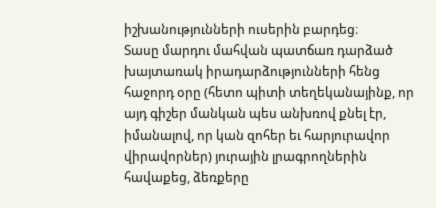իշխանությունների ուսերին բարդեց։
Տասը մարդու մահվան պատճառ դարձած խայտառակ իրադարձությունների հենց հաջորդ օրը (հետո պիտի տեղեկանայինք, որ այդ գիշեր մանկան պես անխռով քնել էր, իմանալով, որ կան զոհեր եւ հարյուրավոր վիրավորներ) յուրային լրագրողներին հավաքեց, ձեռքերը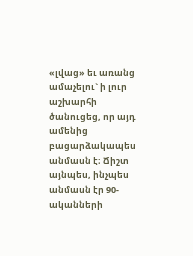«լվաց» եւ առանց ամաչելու` ի լուր աշխարհի ծանուցեց, որ այդ ամենից բացարձակապես անմասն է։ Ճիշտ այնպես, ինչպես անմասն էր 90-ականների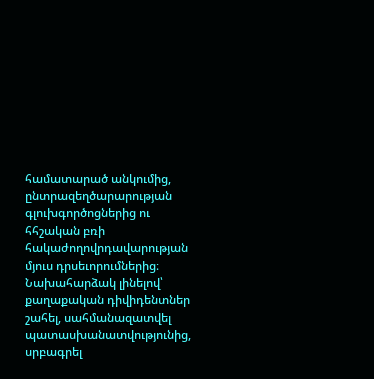համատարած անկումից, ընտրազեղծարարության գլուխգործոցներից ու հհշական բռի հակաժողովրդավարության մյուս դրսեւորումներից։
Նախահարձակ լինելով՝ քաղաքական դիվիդենտներ շահել, սահմանազատվել պատասխանատվությունից, սրբագրել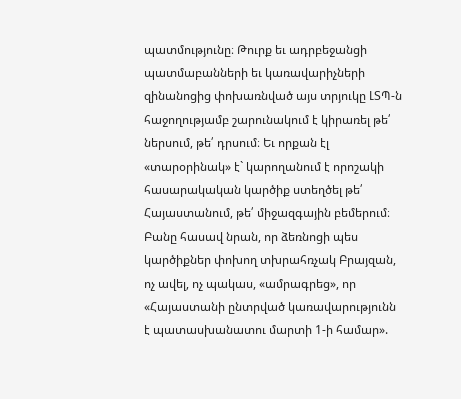պատմությունը։ Թուրք եւ ադրբեջանցի պատմաբանների եւ կառավարիչների զինանոցից փոխառնված այս տրյուկը ԼՏՊ-ն հաջողությամբ շարունակում է կիրառել թե՛ ներսում, թե՛ դրսում։ Եւ որքան էլ «տարօրինակ» է` կարողանում է որոշակի հասարակական կարծիք ստեղծել թե՛ Հայաստանում, թե՛ միջազգային բեմերում։
Բանը հասավ նրան, որ ձեռնոցի պես կարծիքներ փոխող տխրահռչակ Բրայզան, ոչ ավել, ոչ պակաս, «ամրագրեց», որ «Հայաստանի ընտրված կառավարությունն է պատասխանատու մարտի 1-ի համար».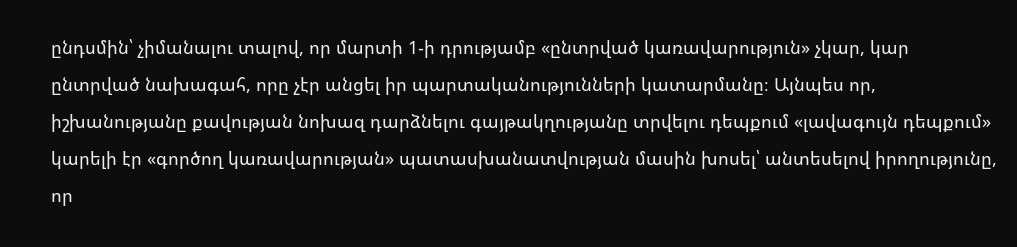ընդսմին՝ չիմանալու տալով, որ մարտի 1-ի դրությամբ «ընտրված կառավարություն» չկար, կար ընտրված նախագահ, որը չէր անցել իր պարտականությունների կատարմանը։ Այնպես որ, իշխանությանը քավության նոխազ դարձնելու գայթակղությանը տրվելու դեպքում «լավագույն դեպքում» կարելի էր «գործող կառավարության» պատասխանատվության մասին խոսել՝ անտեսելով իրողությունը, որ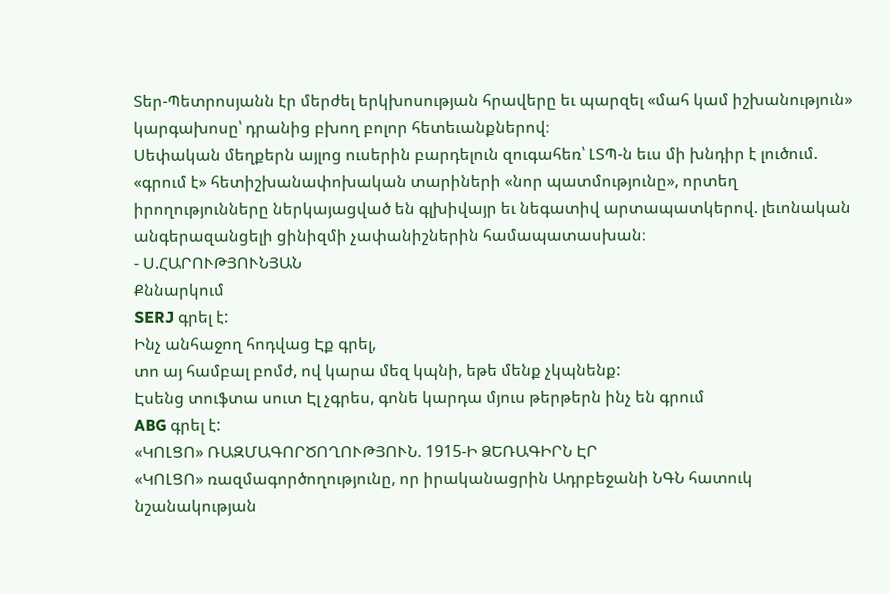Տեր-Պետրոսյանն էր մերժել երկխոսության հրավերը եւ պարզել «մահ կամ իշխանություն» կարգախոսը՝ դրանից բխող բոլոր հետեւանքներով։
Սեփական մեղքերն այլոց ուսերին բարդելուն զուգահեռ՝ ԼՏՊ-ն եւս մի խնդիր է լուծում. «գրում է» հետիշխանափոխական տարիների «նոր պատմությունը», որտեղ իրողությունները ներկայացված են գլխիվայր եւ նեգատիվ արտապատկերով. լեւոնական անգերազանցելի ցինիզմի չափանիշներին համապատասխան։
- Ս.ՀԱՐՈՒԹՅՈՒՆՅԱՆ
Քննարկում
SERJ գրել է:
Ինչ անհաջող հոդվաց Էք գրել,
տո այ համբալ բոմժ, ով կարա մեզ կպնի, եթե մենք չկպնենք:
Էսենց տուֆտա սուտ Էլ չգրես, գոնե կարդա մյուս թերթերն ինչ են գրում
ABG գրել է:
«ԿՈԼՑՈ» ՌԱԶՄԱԳՈՐԾՈՂՈՒԹՅՈՒՆ. 1915-Ի ՁԵՌԱԳԻՐՆ ԷՐ
«ԿՈԼՑՈ» ռազմագործողությունը, որ իրականացրին Ադրբեջանի ՆԳՆ հատուկ նշանակության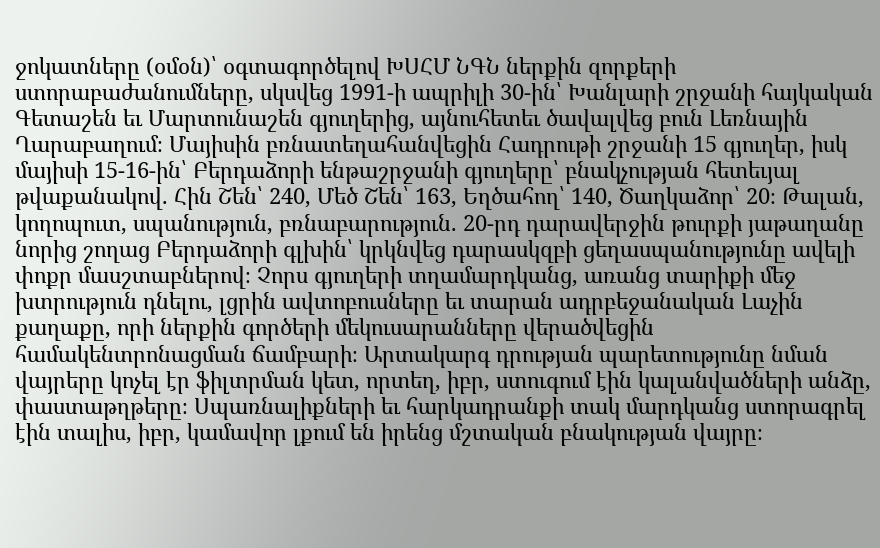ջոկատները (օմօն)՝ օգտագործելով ԽՍՀՄ ՆԳՆ ներքին զորքերի ստորաբաժանումները, սկսվեց 1991-ի ապրիլի 30-ին՝ Խանլարի շրջանի հայկական Գետաշեն եւ Մարտունաշեն գյուղերից, այնուհետեւ ծավալվեց բուն Լեռնային Ղարաբաղում։ Մայիսին բռնատեղահանվեցին Հադրութի շրջանի 15 գյուղեր, իսկ մայիսի 15-16-ին՝ Բերդաձորի ենթաշրջանի գյուղերը՝ բնակչության հետեւյալ թվաքանակով. Հին Շեն՝ 240, Մեծ Շեն՝ 163, Եղծահող՝ 140, Ծաղկաձոր՝ 20։ Թալան, կողոպուտ, սպանություն, բռնաբարություն. 20-րդ դարավերջին թուրքի յաթաղանը նորից շողաց Բերդաձորի գլխին՝ կրկնվեց դարասկզբի ցեղասպանությունը ավելի փոքր մասշտաբներով։ Չորս գյուղերի տղամարդկանց, առանց տարիքի մեջ խտրություն դնելու, լցրին ավտոբուսները եւ տարան ադրբեջանական Լաչին քաղաքը, որի ներքին գործերի մեկուսարանները վերածվեցին համակենտրոնացման ճամբարի։ Արտակարգ դրության պարետությունը նման վայրերը կոչել էր ֆիլտրման կետ, որտեղ, իբր, ստուգում էին կալանվածների անձը, փաստաթղթերը։ Սպառնալիքների եւ հարկադրանքի տակ մարդկանց ստորագրել էին տալիս, իբր, կամավոր լքում են իրենց մշտական բնակության վայրը։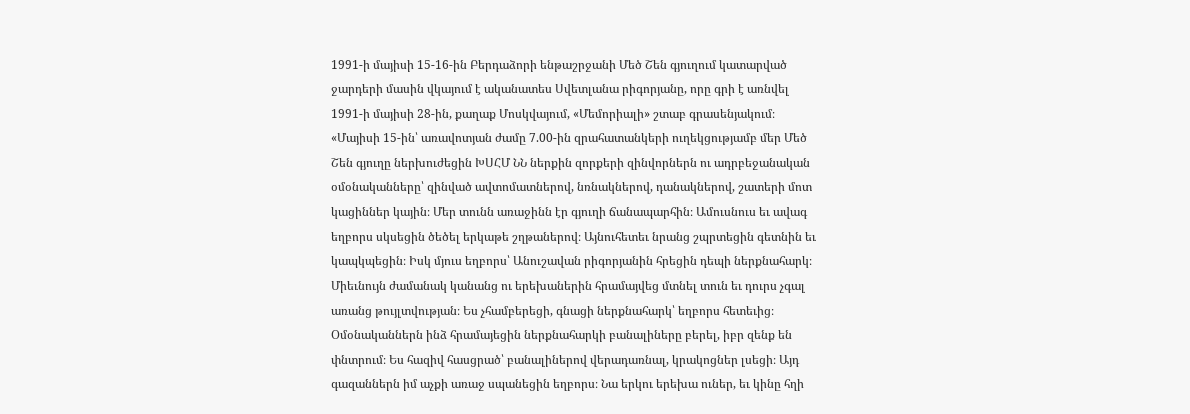1991-ի մայիսի 15-16-ին Բերդաձորի ենթաշրջանի Մեծ Շեն գյուղում կատարված ջարդերի մասին վկայում է ականատես Սվետլանա րիգորյանը, որը գրի է առնվել 1991-ի մայիսի 28-ին, քաղաք Մոսկվայում, «Մեմորիալի» շտաբ գրասենյակում։ «Մայիսի 15-ին՝ առավոտյան ժամը 7.00-ին զրահատանկերի ուղեկցությամբ մեր Մեծ Շեն գյուղը ներխուժեցին ԽՍՀՄ ՆՆ ներքին զորքերի զինվորներն ու ադրբեջանական օմօնականները՝ զինված ավտոմատներով, նռնակներով, դանակներով, շատերի մոտ կացիններ կային։ Մեր տունն առաջինն էր գյուղի ճանապարհին։ Ամուսնուս եւ ավագ եղբորս սկսեցին ծեծել երկաթե շղթաներով։ Այնուհետեւ նրանց շպրտեցին գետնին եւ կապկպեցին։ Իսկ մյուս եղբորս՝ Անուշավան րիգորյանին հրեցին դեպի ներքնահարկ։ Միեւնույն ժամանակ կանանց ու երեխաներին հրամայվեց մտնել տուն եւ դուրս չգալ առանց թույլտվության։ Ես չհամբերեցի, գնացի ներքնահարկ՝ եղբորս հետեւից։ Օմօնականներն ինձ հրամայեցին ներքնահարկի բանալիները բերել, իբր զենք են փնտրում։ Ես հազիվ հասցրած՝ բանալիներով վերադառնալ, կրակոցներ լսեցի։ Այդ գազաններն իմ աչքի առաջ սպանեցին եղբորս։ Նա երկու երեխա ուներ, եւ կինը հղի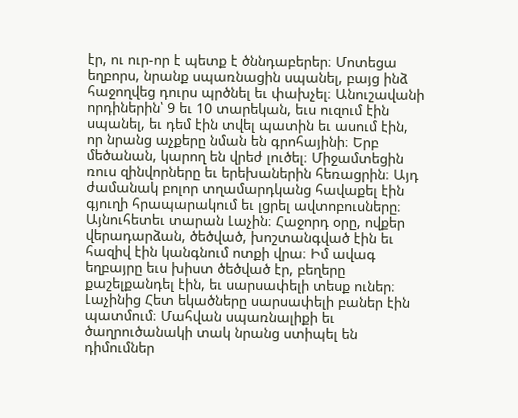էր, ու ուր-որ է պետք է ծննդաբերեր։ Մոտեցա եղբորս, նրանք սպառնացին սպանել, բայց ինձ հաջողվեց դուրս պրծնել եւ փախչել։ Անուշավանի որդիներին՝ 9 եւ 10 տարեկան, եւս ուզում էին սպանել, եւ դեմ էին տվել պատին եւ ասում էին, որ նրանց աչքերը նման են գրոհայինի։ Երբ մեծանան, կարող են վրեժ լուծել։ Միջամտեցին ռուս զինվորները եւ երեխաներին հեռացրին։ Այդ ժամանակ բոլոր տղամարդկանց հավաքել էին գյուղի հրապարակում եւ լցրել ավտոբուսները։ Այնուհետեւ տարան Լաչին։ Հաջորդ օրը, ովքեր վերադարձան, ծեծված, խոշտանգված էին եւ հազիվ էին կանգնում ոտքի վրա։ Իմ ավագ եղբայրը եւս խիստ ծեծված էր, բեղերը քաշելքանդել էին, եւ սարսափելի տեսք ուներ։ Լաչինից Հետ եկածները սարսափելի բաներ էին պատմում։ Մահվան սպառնալիքի եւ ծաղրուծանակի տակ նրանց ստիպել են դիմումներ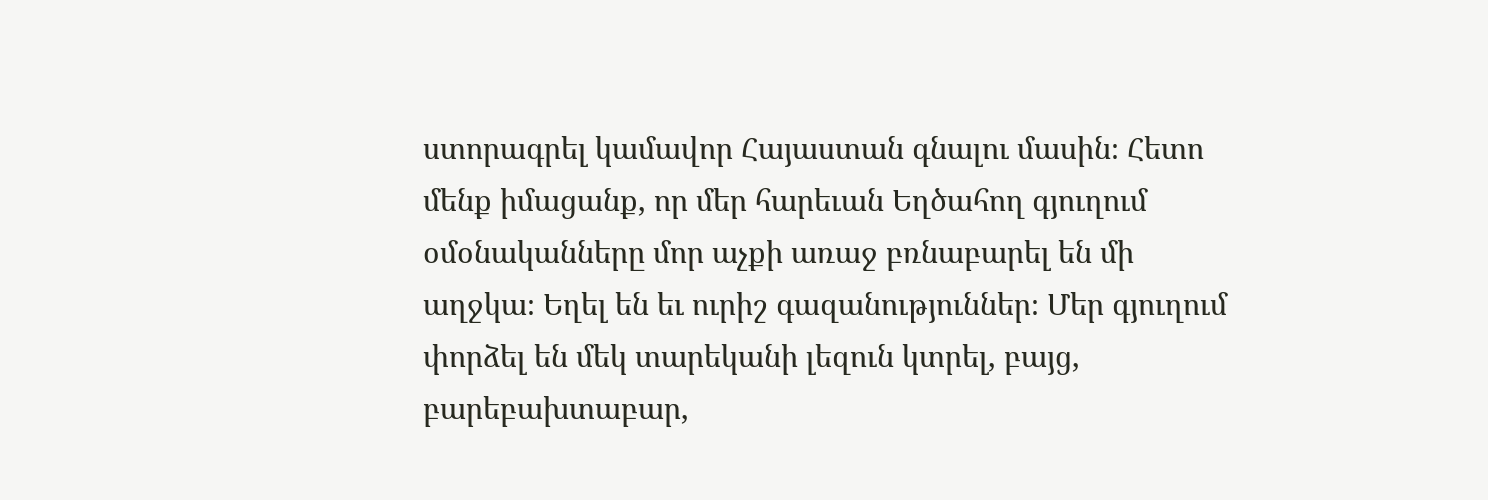ստորագրել կամավոր Հայաստան գնալու մասին։ Հետո մենք իմացանք, որ մեր հարեւան Եղծահող գյուղում օմօնականները մոր աչքի առաջ բռնաբարել են մի աղջկա։ Եղել են եւ ուրիշ գազանություններ։ Մեր գյուղում փորձել են մեկ տարեկանի լեզուն կտրել, բայց, բարեբախտաբար,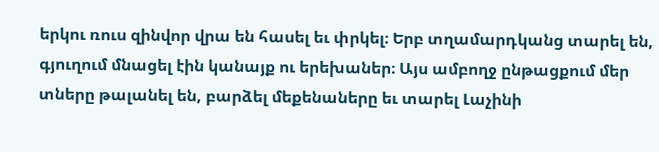երկու ռուս զինվոր վրա են հասել եւ փրկել։ Երբ տղամարդկանց տարել են, գյուղում մնացել էին կանայք ու երեխաներ։ Այս ամբողջ ընթացքում մեր տները թալանել են, բարձել մեքենաները եւ տարել Լաչինի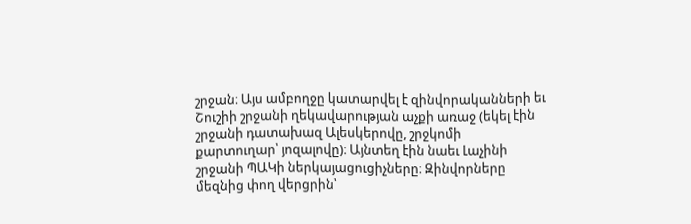շրջան։ Այս ամբողջը կատարվել է զինվորականների եւ Շուշիի շրջանի ղեկավարության աչքի առաջ (եկել էին շրջանի դատախազ Ալեսկերովը, շրջկոմի քարտուղար՝ յոզալովը)։ Այնտեղ էին նաեւ Լաչինի շրջանի ՊԱԿի ներկայացուցիչները։ Զինվորները մեզնից փող վերցրին՝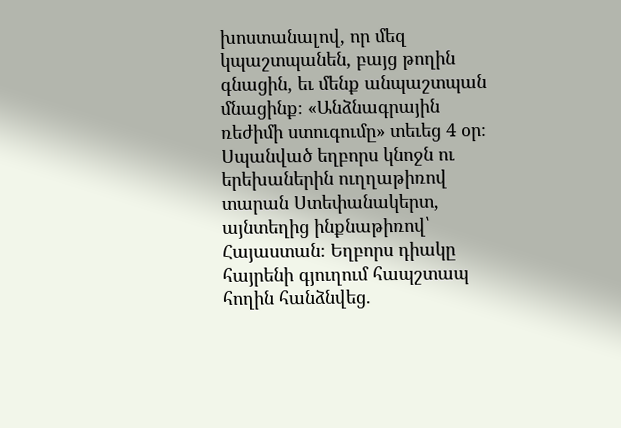խոստանալով, որ մեզ կպաշտպանեն, բայց թողին գնացին, եւ մենք անպաշտպան մնացինք։ «Անձնագրային ռեժիմի ստուգումը» տեւեց 4 օր։ Սպանված եղբորս կնոջն ու երեխաներին ուղղաթիռով տարան Ստեփանակերտ, այնտեղից ինքնաթիռով՝ Հայաստան։ Եղբորս դիակը հայրենի գյուղում հապշտապ հողին հանձնվեց.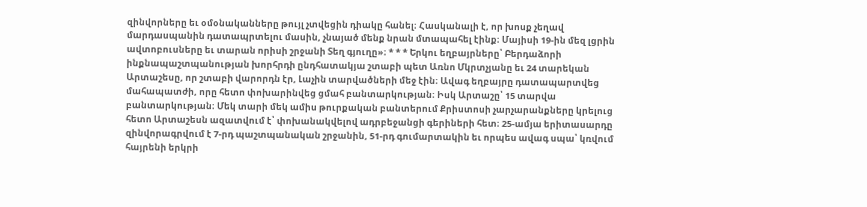զինվորները եւ օմօնականները թույլ չտվեցին դիակը հանել։ Հասկանալի է, որ խոսք չեղավ մարդասպանին դատապրտելու մասին, չնայած մենք նրան մտապահել էինք։ Մայիսի 19-ին մեզ լցրին ավտոբուսները եւ տարան որիսի շրջանի Տեղ գյուղը»։ * * * Երկու եղբայրները՝ Բերդաձորի ինքնապաշտպանության խորհրդի ընդհատակյա շտաբի պետ Առնո Մկրտչյանը եւ 24 տարեկան Արտաշեսը, որ շտաբի վարորդն էր, Լաչին տարվածների մեջ էին։ Ավագ եղբայրը դատապարտվեց մահապատժի, որը հետո փոխարինվեց ցմահ բանտարկության։ Իսկ Արտաշը՝ 15 տարվա բանտարկության։ Մեկ տարի մեկ ամիս թուրքական բանտերում Քրիստոսի չարչարանքները կրելուց հետո Արտաշեսն ազատվում է՝ փոխանակվելով ադրբեջանցի գերիների հետ։ 25-ամյա երիտասարդը զինվորագրվում է 7-րդ պաշտպանական շրջանին, 51-րդ գումարտակին եւ որպես ավագ սպա՝ կռվում հայրենի երկրի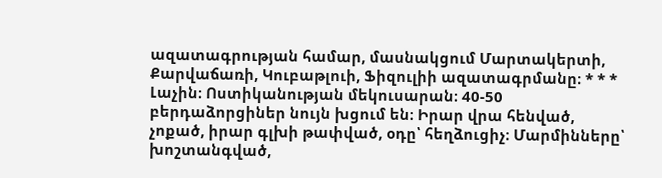ազատագրության համար, մասնակցում Մարտակերտի, Քարվաճառի, Կուբաթլուի, Ֆիզուլիի ազատագրմանը։ * * * Լաչին։ Ոստիկանության մեկուսարան։ 40-50 բերդաձորցիներ նույն խցում են։ Իրար վրա հենված, չոքած, իրար գլխի թափված, օդը՝ հեղձուցիչ։ Մարմինները՝ խոշտանգված,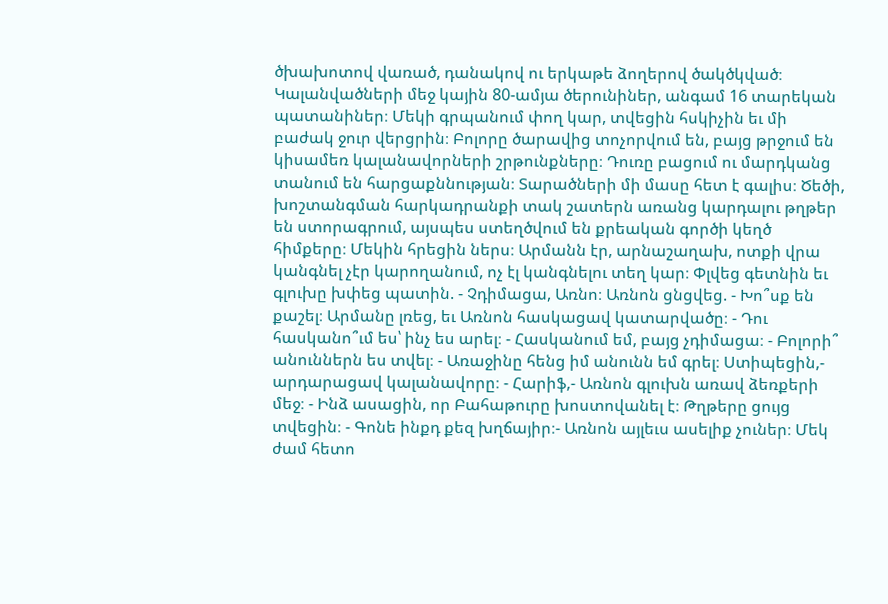ծխախոտով վառած, դանակով ու երկաթե ձողերով ծակծկված։ Կալանվածների մեջ կային 80-ամյա ծերունիներ, անգամ 16 տարեկան պատանիներ։ Մեկի գրպանում փող կար, տվեցին հսկիչին եւ մի բաժակ ջուր վերցրին։ Բոլորը ծարավից տոչորվում են, բայց թրջում են կիսամեռ կալանավորների շրթունքները։ Դուռը բացում ու մարդկանց տանում են հարցաքննության։ Տարածների մի մասը հետ է գալիս։ Ծեծի, խոշտանգման հարկադրանքի տակ շատերն առանց կարդալու թղթեր են ստորագրում, այսպես ստեղծվում են քրեական գործի կեղծ հիմքերը։ Մեկին հրեցին ներս։ Արմանն էր, արնաշաղախ, ոտքի վրա կանգնել չէր կարողանում, ոչ էլ կանգնելու տեղ կար։ Փլվեց գետնին եւ գլուխը խփեց պատին. - Չդիմացա, Առնո։ Առնոն ցնցվեց. - Խո՞սք են քաշել։ Արմանը լռեց, եւ Առնոն հասկացավ կատարվածը։ - Դու հասկանո՞ւմ ես՝ ինչ ես արել։ - Հասկանում եմ, բայց չդիմացա։ - Բոլորի՞ անուններն ես տվել։ - Առաջինը հենց իմ անունն եմ գրել։ Ստիպեցին,- արդարացավ կալանավորը։ - Հարիֆ,- Առնոն գլուխն առավ ձեռքերի մեջ։ - Ինձ ասացին, որ Բահաթուրը խոստովանել է։ Թղթերը ցույց տվեցին։ - Գոնե ինքդ քեզ խղճայիր։- Առնոն այլեւս ասելիք չուներ։ Մեկ ժամ հետո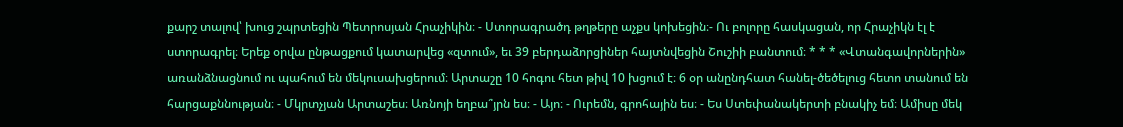քարշ տալով՝ խուց շպրտեցին Պետրոսյան Հրաչիկին։ - Ստորագրածդ թղթերը աչքս կոխեցին։- Ու բոլորը հասկացան, որ Հրաչիկն էլ է ստորագրել։ Երեք օրվա ընթացքում կատարվեց «զտում», եւ 39 բերդաձորցիներ հայտնվեցին Շուշիի բանտում։ * * * «Վտանգավորներին» առանձնացնում ու պահում են մեկուսախցերում։ Արտաշը 10 հոգու հետ թիվ 10 խցում է։ 6 օր անընդհատ հանել-ծեծելուց հետո տանում են հարցաքննության։ - Մկրտչյան Արտաշես։ Առնոյի եղբա՞յրն ես։ - Այո։ - Ուրեմն, գրոհային ես։ - Ես Ստեփանակերտի բնակիչ եմ։ Ամիսը մեկ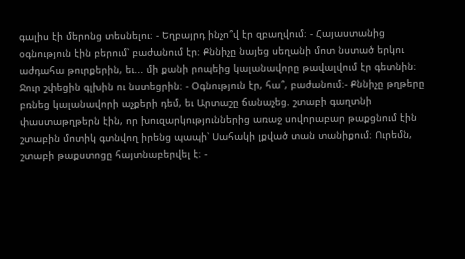գալիս էի մերոնց տեսնելու։ - Եղբայրդ ինչո՞վ էր զբաղվում։ - Հայաստանից օգնություն էին բերում՝ բաժանում էր։ Քննիչը նայեց սեղանի մոտ նստած երկու աժդահա թուրքերին, եւ... մի քանի րոպեից կալանավորը թավալվում էր գետնին։ Ջուր շփեցին գլխին ու նստեցրին։ - Օգնություն էր, հա՞, բաժանում։- Քննիչը թղթերը բռնեց կալանավորի աչքերի դեմ, եւ Արտաշը ճանաչեց. շտաբի գաղտնի փաստաթղթերն էին, որ խուզարկություններից առաջ սովորաբար թաքցնում էին շտաբին մոտիկ գտնվող իրենց պապի՝ Սահակի լքված տան տանիքում։ Ուրեմն, շտաբի թաքստոցը հայտնաբերվել է։ -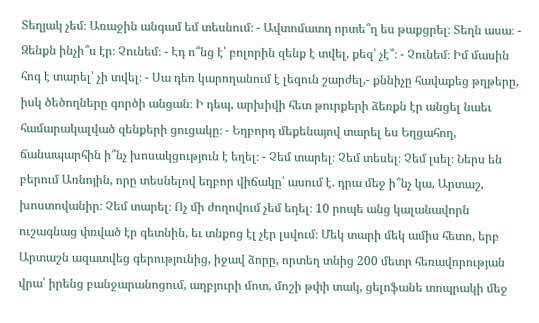Տեղյակ չեմ։ Առաջին անգամ եմ տեսնում։ - Ավտոմատդ որտե՞ղ ես թաքցրել։ Տեղն ասա։ - Զենքն ինչի՞ս էր։ Չունեմ։ - Էդ ո՞նց է՝ բոլորին զենք է տվել, քեզ՝ չէ՞։ - Չունեմ։ Իմ մասին հոգ է տարել՝ չի տվել։ - Սա դեռ կարողանում է լեզուն շարժել,- քննիչը հավաքեց թղթերը, իսկ ծեծողները գործի անցան։ Ի դեպ, արխիվի հետ թուրքերի ձեռքն էր անցել նաեւ համարակալված զենքերի ցուցակը։ - Եղբորդ մեքենայով տարել ես Եղցահող, ճանապարհին ի՞նչ խոսակցություն է եղել։ - Չեմ տարել։ Չեմ տեսել։ Չեմ լսել։ Ներս են բերում Առնոյին, որը տեսնելով եղբոր վիճակը՝ ասում է. դրա մեջ ի՞նչ կա, Արտաշ, խոստովանիր։ Չեմ տարել։ Ոչ մի ժողովում չեմ եղել։ 10 րոպե անց կալանավորն ուշագնաց փռված էր գետնին, եւ տնքոց էլ չէր լսվում։ Մեկ տարի մեկ ամիս հետո, երբ Արտաշն ազատվեց գերությունից, իջավ ձորը, որտեղ տնից 200 մետր հեռավորության վրա՝ իրենց բանջարանոցում, աղբյուրի մոտ, մոշի թփի տակ, ցելոֆանե տոպրակի մեջ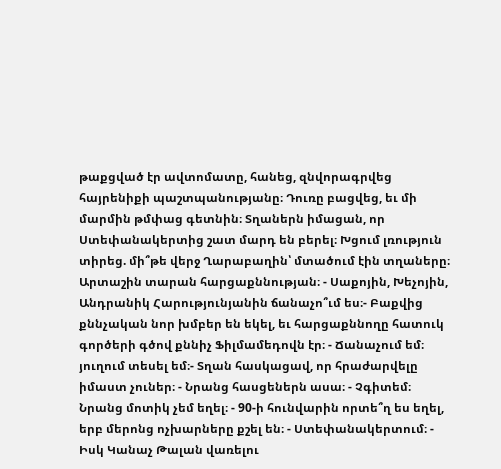թաքցված էր ավտոմատը, հանեց, զնվորագրվեց հայրենիքի պաշտպանությանը։ Դուռը բացվեց, եւ մի մարմին թմփաց գետնին։ Տղաներն իմացան, որ Ստեփանակերտից շատ մարդ են բերել։ Խցում լռություն տիրեց. մի՞թե վերջ Ղարաբաղին՝ մտածում էին տղաները։ Արտաշին տարան հարցաքննության։ - Սաքոյին, Խեչոյին, Անդրանիկ Հարությունյանին ճանաչո՞ւմ ես։- Բաքվից քննչական նոր խմբեր են եկել, եւ հարցաքննողը հատուկ գործերի գծով քննիչ Ֆիլմամեդովն էր։ - Ճանաչում եմ։ յուղում տեսել եմ։- Տղան հասկացավ, որ հրաժարվելը իմաստ չուներ։ - Նրանց հասցեներն ասա։ - Չգիտեմ։ Նրանց մոտիկ չեմ եղել։ - 90-ի հունվարին որտե՞ղ ես եղել, երբ մերոնց ոչխարները քշել են։ - Ստեփանակերտում։ - Իսկ Կանաչ Թալան վառելու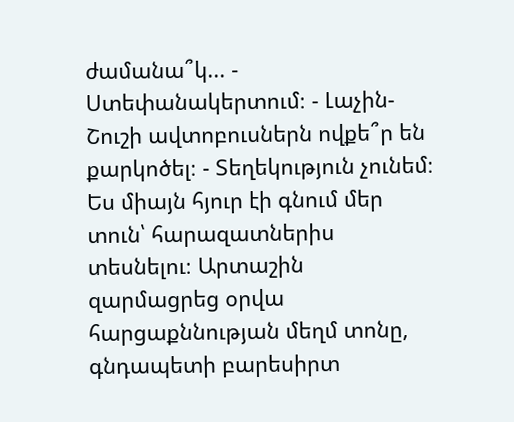ժամանա՞կ... - Ստեփանակերտում։ - Լաչին-Շուշի ավտոբուսներն ովքե՞ր են քարկոծել։ - Տեղեկություն չունեմ։ Ես միայն հյուր էի գնում մեր տուն՝ հարազատներիս տեսնելու։ Արտաշին զարմացրեց օրվա հարցաքննության մեղմ տոնը, գնդապետի բարեսիրտ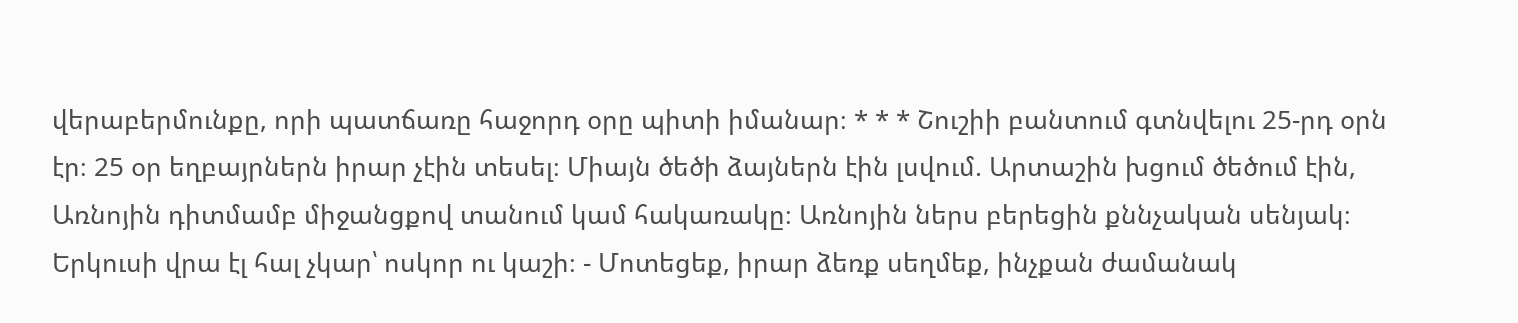վերաբերմունքը, որի պատճառը հաջորդ օրը պիտի իմանար։ * * * Շուշիի բանտում գտնվելու 25-րդ օրն էր։ 25 օր եղբայրներն իրար չէին տեսել։ Միայն ծեծի ձայներն էին լսվում. Արտաշին խցում ծեծում էին, Առնոյին դիտմամբ միջանցքով տանում կամ հակառակը։ Առնոյին ներս բերեցին քննչական սենյակ։ Երկուսի վրա էլ հալ չկար՝ ոսկոր ու կաշի։ - Մոտեցեք, իրար ձեռք սեղմեք, ինչքան ժամանակ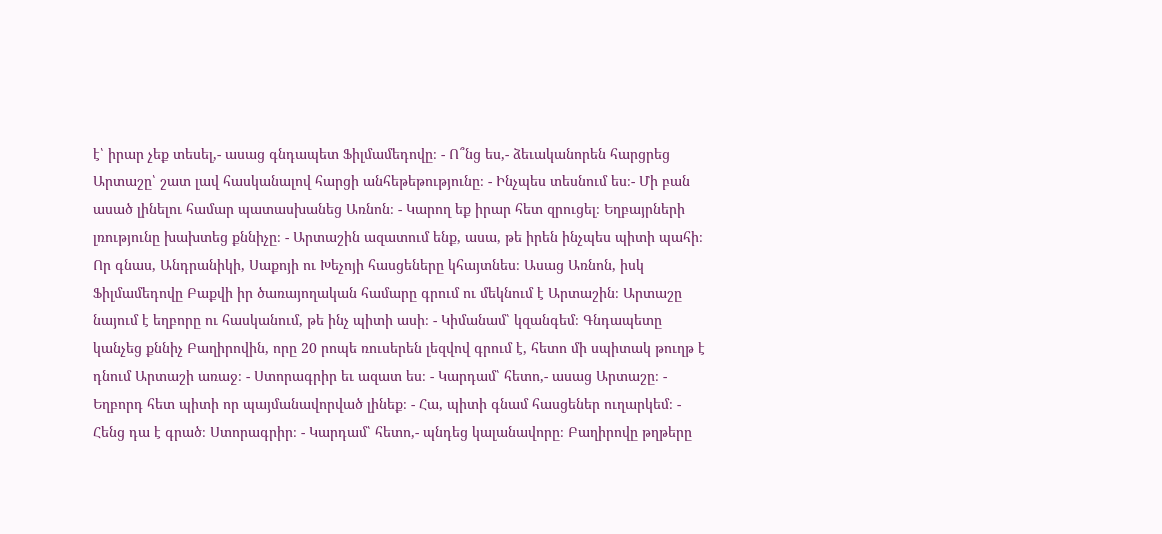է՝ իրար չեք տեսել,- ասաց գնդապետ Ֆիլմամեդովը։ - Ո՞նց ես,- ձեւականորեն հարցրեց Արտաշը՝ շատ լավ հասկանալով հարցի անհեթեթությունը։ - Ինչպես տեսնում ես։- Մի բան ասած լինելու համար պատասխանեց Առնոն։ - Կարող եք իրար հետ զրուցել։ Եղբայրների լռությունը խախտեց քննիչը։ - Արտաշին ազատում ենք, ասա, թե իրեն ինչպես պիտի պահի։ Որ գնաս, Անդրանիկի, Սաքոյի ու Խեչոյի հասցեները կհայտնես։ Ասաց Առնոն, իսկ Ֆիլմամեդովը Բաքվի իր ծառայողական համարը գրում ու մեկնում է Արտաշին։ Արտաշը նայում է եղբորը ու հասկանում, թե ինչ պիտի ասի։ - Կիմանամ՝ կզանգեմ։ Գնդապետը կանչեց քննիչ Բաղիրովին, որը 20 րոպե ռուսերեն լեզվով գրում է, հետո մի սպիտակ թուղթ է դնում Արտաշի առաջ։ - Ստորագրիր եւ ազատ ես։ - Կարդամ՝ հետո,- ասաց Արտաշը։ - Եղբորդ հետ պիտի որ պայմանավորված լինեք։ - Հա, պիտի գնամ հասցեներ ուղարկեմ։ - Հենց դա է գրած։ Ստորագրիր։ - Կարդամ՝ հետո,- պնդեց կալանավորը։ Բաղիրովը թղթերը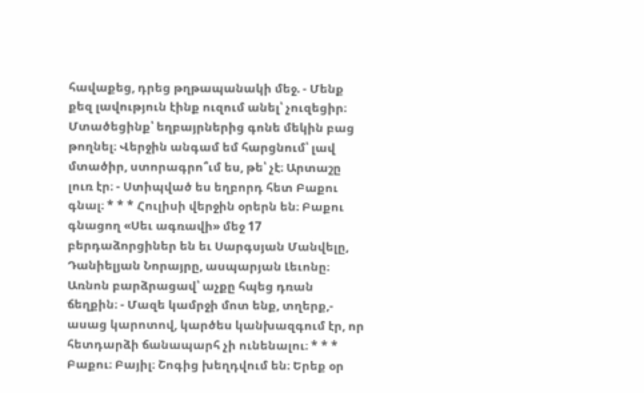հավաքեց, դրեց թղթապանակի մեջ. - Մենք քեզ լավություն էինք ուզում անել՝ չուզեցիր։ Մտածեցինք՝ եղբայրներից գոնե մեկին բաց թողնել։ Վերջին անգամ եմ հարցնում՝ լավ մտածիր, ստորագրո՞ւմ ես, թե՝ չէ։ Արտաշը լուռ էր։ - Ստիպված ես եղբորդ հետ Բաքու գնալ։ * * * Հուլիսի վերջին օրերն են։ Բաքու գնացող «Սեւ ագռավի» մեջ 17 բերդաձորցիներ են եւ Սարգսյան Մանվելը, Դանիելյան Նորայրը, ասպարյան Լեւոնը։ Առնոն բարձրացավ՝ աչքը հպեց դռան ճեղքին։ - Մազե կամրջի մոտ ենք, տղերք,- ասաց կարոտով, կարծես կանխազգում էր, որ հետդարձի ճանապարհ չի ունենալու։ * * * Բաքու։ Բայիլ։ Շոգից խեղդվում են։ Երեք օր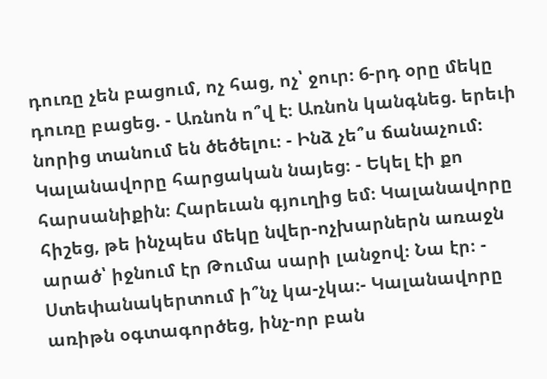դուռը չեն բացում, ոչ հաց, ոչ՝ ջուր։ 6-րդ օրը մեկը դուռը բացեց. - Առնոն ո՞վ է։ Առնոն կանգնեց. երեւի նորից տանում են ծեծելու։ - Ինձ չե՞ս ճանաչում։ Կալանավորը հարցական նայեց։ - Եկել էի քո հարսանիքին։ Հարեւան գյուղից եմ։ Կալանավորը հիշեց, թե ինչպես մեկը նվեր-ոչխարներն առաջն արած՝ իջնում էր Թումա սարի լանջով։ Նա էր։ - Ստեփանակերտում ի՞նչ կա-չկա։- Կալանավորը առիթն օգտագործեց, ինչ-որ բան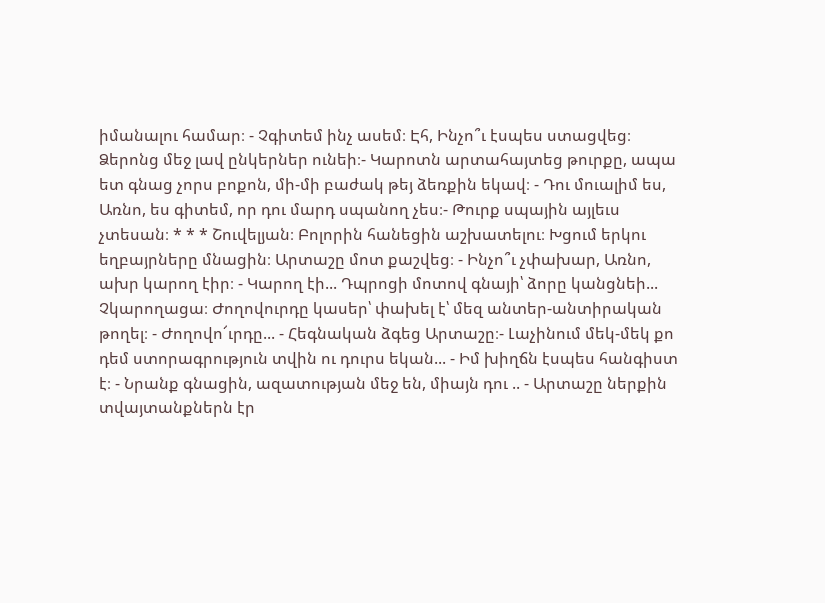իմանալու համար։ - Չգիտեմ ինչ ասեմ։ Էհ, Ինչո՞ւ էսպես ստացվեց։ Ձերոնց մեջ լավ ընկերներ ունեի։- Կարոտն արտահայտեց թուրքը, ապա ետ գնաց չորս բոքոն, մի-մի բաժակ թեյ ձեռքին եկավ։ - Դու մուալիմ ես, Առնո, ես գիտեմ, որ դու մարդ սպանող չես։- Թուրք սպային այլեւս չտեսան։ * * * Շուվելյան։ Բոլորին հանեցին աշխատելու։ Խցում երկու եղբայրները մնացին։ Արտաշը մոտ քաշվեց։ - Ինչո՞ւ չփախար, Առնո, ախր կարող էիր։ - Կարող էի... Դպրոցի մոտով գնայի՝ ձորը կանցնեի... Չկարողացա։ Ժողովուրդը կասեր՝ փախել է՝ մեզ անտեր-անտիրական թողել։ - Ժողովո՜ւրդը... - Հեգնական ձգեց Արտաշը։- Լաչինում մեկ-մեկ քո դեմ ստորագրություն տվին ու դուրս եկան... - Իմ խիղճն էսպես հանգիստ է։ - Նրանք գնացին, ազատության մեջ են, միայն դու .. - Արտաշը ներքին տվայտանքներն էր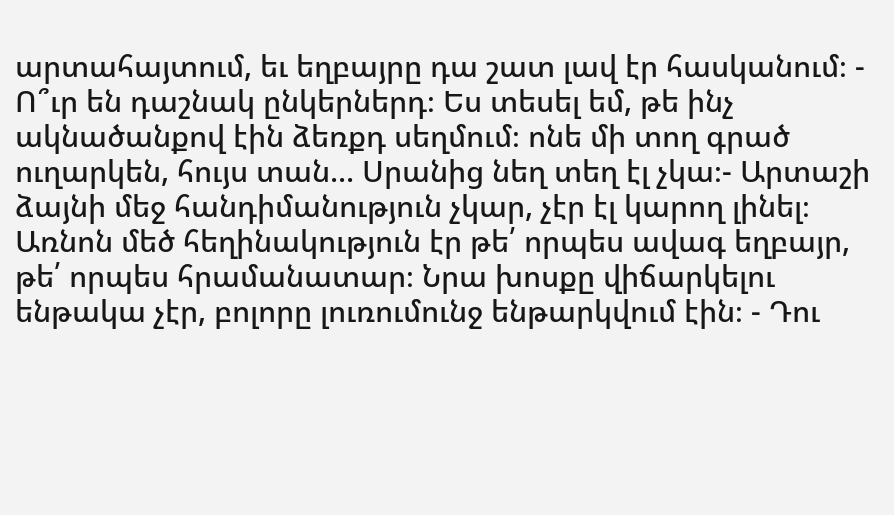արտահայտում, եւ եղբայրը դա շատ լավ էր հասկանում։ - Ո՞ւր են դաշնակ ընկերներդ։ Ես տեսել եմ, թե ինչ ակնածանքով էին ձեռքդ սեղմում։ ոնե մի տող գրած ուղարկեն, հույս տան... Սրանից նեղ տեղ էլ չկա։- Արտաշի ձայնի մեջ հանդիմանություն չկար, չէր էլ կարող լինել։ Առնոն մեծ հեղինակություն էր թե՛ որպես ավագ եղբայր, թե՛ որպես հրամանատար։ Նրա խոսքը վիճարկելու ենթակա չէր, բոլորը լուռումունջ ենթարկվում էին։ - Դու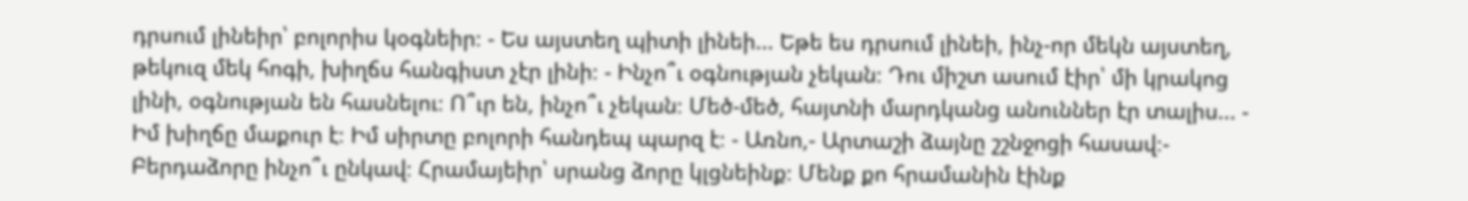դրսում լինեիր՝ բոլորիս կօգնեիր։ - Ես այստեղ պիտի լինեի... Եթե ես դրսում լինեի, ինչ-որ մեկն այստեղ, թեկուզ մեկ հոգի, խիղճս հանգիստ չէր լինի։ - Ինչո՞ւ օգնության չեկան։ Դու միշտ ասում էիր՝ մի կրակոց լինի, օգնության են հասնելու։ Ո՞ւր են, ինչո՞ւ չեկան։ Մեծ-մեծ, հայտնի մարդկանց անուններ էր տալիս... - Իմ խիղճը մաքուր է։ Իմ սիրտը բոլորի հանդեպ պարզ է։ - Առնո,- Արտաշի ձայնը շշնջոցի հասավ։- Բերդաձորը ինչո՞ւ ընկավ։ Հրամայեիր՝ սրանց ձորը կլցնեինք։ Մենք քո հրամանին էինք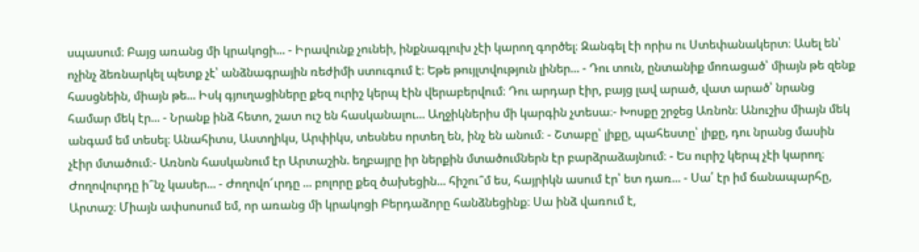սպասում։ Բայց առանց մի կրակոցի... - Իրավունք չունեի, ինքնագլուխ չէի կարող գործել։ Զանգել էի որիս ու Ստեփանակերտ։ Ասել են՝ ոչինչ ձեռնարկել պետք չէ՝ անձնագրային ռեժիմի ստուգում է։ Եթե թույլտվություն լիներ... - Դու տուն, ընտանիք մոռացած՝ միայն թե զենք հասցնեին, միայն թե... Իսկ գյուղացիները քեզ ուրիշ կերպ էին վերաբերվում։ Դու արդար էիր, բայց լավ արած, վատ արած՝ նրանց համար մեկ էր... - Նրանք ինձ հետո, շատ ուշ են հասկանալու... Աղջիկներիս մի կարգին չտեսա։- Խոսքը շրջեց Առնոն։ Անուշիս միայն մեկ անգամ եմ տեսել։ Անահիտս, Աստղիկս, Արփիկս, տեսնես որտեղ են, ինչ են անում։ - Շտաբը՝ լիքը, պահեստը՝ լիքը, դու նրանց մասին չէիր մտածում։- Առնոն հասկանում էր Արտաշին. եղբայրը իր ներքին մտածումներն էր բարձրաձայնում։ - Ես ուրիշ կերպ չէի կարող։ Ժողովուրդը ի՞նչ կասեր... - Ժողովո՜ւրդը ... բոլորը քեզ ծախեցին... հիշու՞մ ես, հայրիկն ասում էր՝ ետ դառ... - Սա՛ էր իմ ճանապարհը, Արտաշ։ Միայն ափսոսում եմ, որ առանց մի կրակոցի Բերդաձորը հանձնեցինք։ Սա ինձ վառում է,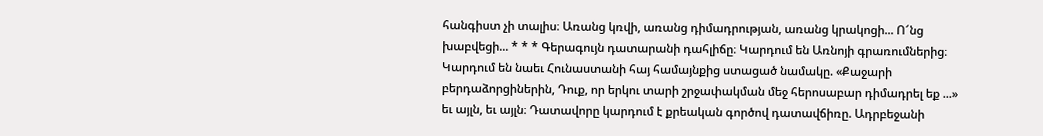հանգիստ չի տալիս։ Առանց կռվի, առանց դիմադրության, առանց կրակոցի... Ո՜նց խաբվեցի... * * * Գերագույն դատարանի դահլիճը։ Կարդում են Առնոյի գրառումներից։ Կարդում են նաեւ Հունաստանի հայ համայնքից ստացած նամակը. «Քաջարի բերդաձորցիներին, Դուք, որ երկու տարի շրջափակման մեջ հերոսաբար դիմադրել եք ...» եւ այլն, եւ այլն։ Դատավորը կարդում է քրեական գործով դատավճիռը. Ադրբեջանի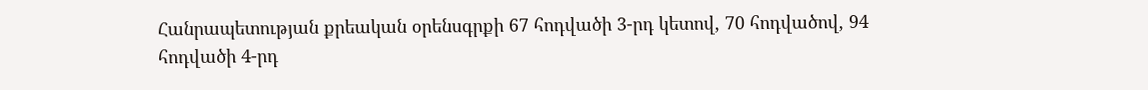Հանրապետության քրեական օրենսգրքի 67 հոդվածի 3-րդ կետով, 70 հոդվածով, 94 հոդվածի 4-րդ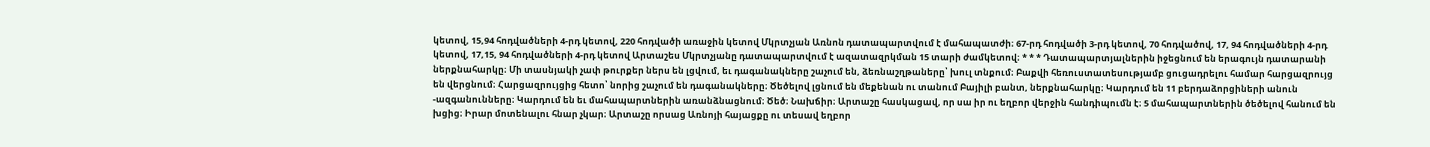կետով, 15,94 հոդվածների 4-րդ կետով, 220 հոդվածի առաջին կետով Մկրտչյան Առնոն դատապարտվում է մահապատժի։ 67-րդ հոդվածի 3-րդ կետով, 70 հոդվածով, 17, 94 հոդվածների 4-րդ կետով, 17,15, 94 հոդվածների 4-րդ կետով Արտաշես Մկրտչյանը դատապարտվում է ազատազրկման 15 տարի ժամկետով։ * * * Դատապարտյալներին իջեցնում են երագույն դատարանի ներքնահարկը։ Մի տասնյակի չափ թուրքեր ներս են լցվում, եւ դագանակները շաչում են, ձեռնաշղթաները՝ խուլ տնքում։ Բաքվի հեռուստատեսությամբ ցուցադրելու համար հարցազրույց են վերցնում։ Հարցազրույցից հետո՝ նորից շաչում են դագանակները։ Ծեծելով լցնում են մեքենան ու տանում Բայիլի բանտ, ներքնահարկը։ Կարդում են 11 բերդաձորցիների անուն -ազգանունները։ Կարդում են եւ մահապարտներին առանձնացնում։ Ծեծ։ Նախճիր։ Արտաշը հասկացավ, որ սա իր ու եղբոր վերջին հանդիպումն է։ 5 մահապարտներին ծեծելով հանում են խցից։ Իրար մոտենալու հնար չկար։ Արտաշը որսաց Առնոյի հայացքը ու տեսավ եղբոր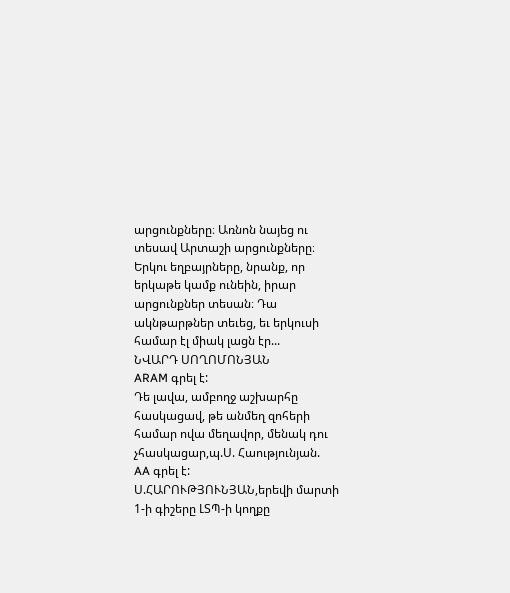արցունքները։ Առնոն նայեց ու տեսավ Արտաշի արցունքները։ Երկու եղբայրները, նրանք, որ երկաթե կամք ունեին, իրար արցունքներ տեսան։ Դա ակնթարթներ տեւեց, եւ երկուսի համար էլ միակ լացն էր...
ՆՎԱՐԴ ՍՈՂՈՄՈՆՅԱՆ
ARAM գրել է:
Դե լավա, ամբողջ աշխարհը հասկացավ, թե անմեղ զոհերի համար ովա մեղավոր, մենակ դու չհասկացար,պ.Ս. Հաությունյան.
AA գրել է:
Ս.ՀԱՐՈՒԹՅՈՒՆՅԱՆ,երեվի մարտի 1-ի գիշերը ԼՏՊ-ի կողքը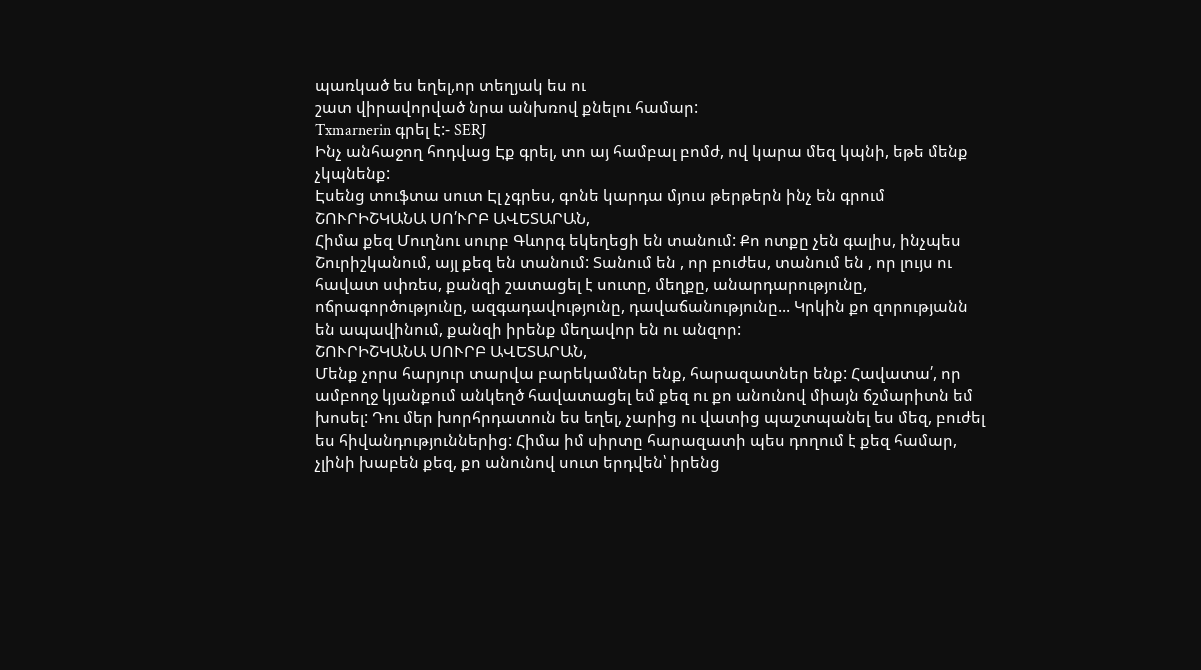պառկած ես եղել,որ տեղյակ ես ու
շատ վիրավորված նրա անխռով քնելու համար:
Txmarnerin գրել է:- SERJ
Ինչ անհաջող հոդվաց Էք գրել, տո այ համբալ բոմժ, ով կարա մեզ կպնի, եթե մենք չկպնենք:
Էսենց տուֆտա սուտ Էլ չգրես, գոնե կարդա մյուս թերթերն ինչ են գրում
ՇՈՒՐԻՇԿԱՆԱ ՍՈ՛ՒՐԲ ԱՎԵՏԱՐԱՆ,
Հիմա քեզ Մուղնու սուրբ Գևորգ եկեղեցի են տանում: Քո ոտքը չեն գալիս, ինչպես Շուրիշկանում, այլ քեզ են տանում: Տանում են , որ բուժես, տանում են , որ լույս ու հավատ սփռես, քանզի շատացել է սուտը, մեղքը, անարդարությունը, ոճրագործությունը, ազգադավությունը, դավաճանությունը... Կրկին քո զորությանն են ապավինում, քանզի իրենք մեղավոր են ու անզոր:
ՇՈՒՐԻՇԿԱՆԱ ՍՈՒՐԲ ԱՎԵՏԱՐԱՆ,
Մենք չորս հարյուր տարվա բարեկամներ ենք, հարազատներ ենք: Հավատա՛, որ ամբողջ կյանքում անկեղծ հավատացել եմ քեզ ու քո անունով միայն ճշմարիտն եմ խոսել: Դու մեր խորհրդատուն ես եղել, չարից ու վատից պաշտպանել ես մեզ, բուժել ես հիվանդություններից: Հիմա իմ սիրտը հարազատի պես դողում է քեզ համար, չլինի խաբեն քեզ, քո անունով սուտ երդվեն՝ իրենց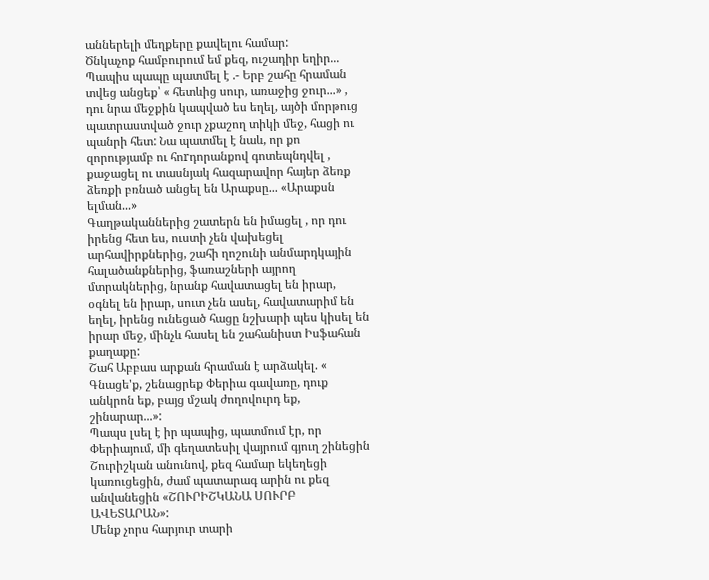աններելի մեղքերը քավելու համար:
Ծնկաչոք համբուրում եմ քեզ, ուշադիր եղիր...
Պապիս պապը պատմել է .- Երբ շահը հրաման տվեց անցեք՝ « հետևից սուր, առաջից ջուր...» , դու նրա մեջքին կապված ես եղել, այծի մորթուց պատրաստված ջուր չքաշող տիկի մեջ, հացի ու պանրի հետ: Նա պատմել է նաև, որ քո զորությամբ ու հոrդորանքով գոտեպնդվել , քաջացել ու տասնյակ հազարավոր հայեր ձեռք ձեռքի բռնած անցել են Արաքսը... «Արաքսն ելման...»
Գաղթականներից շատերն են իմացել , որ դու իրենց հետ ես, ուստի չեն վախեցել արհավիրքներից, շահի ղոշունի անմարդկային հալածանքներից, ֆառաշների այրող մտրակներից, նրանք հավատացել են իրար, օգնել են իրար, սուտ չեն ասել, հավատարիմ են եղել, իրենց ունեցած հացը նշխարի պես կիսել են իրար մեջ, մինչև հասել են շահանիստ Իսֆահան քաղաքը:
Շահ Աբբաս արքան հրաման է արձակել. « Գնացե'ք, շենացրեք Փերիա գավառը, դուք անկրոն եք, բայց մշակ ժողովուրդ եք, շինարար...»:
Պապս լսել է իր պապից, պատմում էր, որ Փերիայում, մի գեղատեսիլ վայրում գյուղ շինեցին Շուրիշկան անունով, քեզ համար եկեղեցի կառուցեցին, ժամ պատարագ արին ու քեզ անվանեցին «ՇՈՒՐԻՇԿԱՆԱ ՍՈՒՐԲ ԱՎԵՏԱՐԱՆ»:
Մենք չորս հարյուր տարի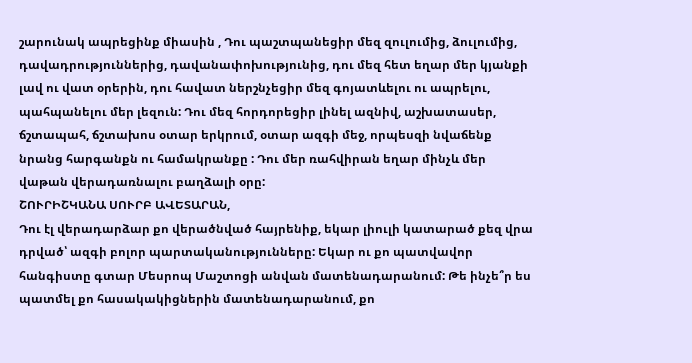շարունակ ապրեցինք միասին , Դու պաշտպանեցիր մեզ զուլումից, ձուլումից, դավադրություններից, դավանափոխությունից, դու մեզ հետ եղար մեր կյանքի լավ ու վատ օրերին, դու հավատ ներշնչեցիր մեզ գոյատևելու ու ապրելու, պահպանելու մեր լեզուն: Դու մեզ հորդորեցիր լինել ազնիվ, աշխատասեր, ճշտապահ, ճշտախոս օտար երկրում, օտար ազգի մեջ, որպեսզի նվաճենք նրանց հարգանքն ու համակրանքը : Դու մեր ռահվիրան եղար մինչև մեր վաթան վերադառնալու բաղձալի օրը:
ՇՈՒՐԻՇԿԱՆԱ ՍՈՒՐԲ ԱՎԵՏԱՐԱՆ,
Դու էլ վերադարձար քո վերածնված հայրենիք, եկար լիուլի կատարած քեզ վրա դրված՝ ազգի բոլոր պարտականությունները: Եկար ու քո պատվավոր հանգիստը գտար Մեսրոպ Մաշտոցի անվան մատենադարանում: Թե ինչե՞ր ես պատմել քո հասակակիցներին մատենադարանում, քո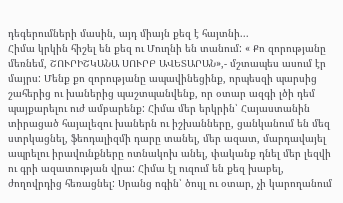դեգերումների մասին, այդ միայն քեզ է հայտնի...
Հիմա կրկին հիշել են քեզ ու Մուղնի են տանում: « Քո զորությանը մեռնեմ, ՇՈՒՐԻՇԿԱՆԱ ՍՈՒՐԲ ԱՎԵՏԱՐԱՆ»,- մշտապես ասում էր մայրս: Մենք քո զորությանը ապավինեցինք, որպեսզի պարսից շահերից ու խաներից պաշտպանվենք, որ օտար ազգի լծի դեմ պայքարելու ուժ ամբարենք: Հիմա մեր երկրին՝ Հայաստանին տիրացած հայալեզու խաներն ու իշխանները, ցանկանում են մեզ ստրկացնել, ֆեոդալիզմի դարը տանել, մեր ազատ, մարդավայել ապրելու իրավունքները ոտնակոխ անել, փականք դնել մեր լեզվի ու գրի ազատության վրա: Հիմա էլ ուզում են քեզ խաբել, ժողովրդից հեռացնել: Սրանց ոգին՝ ծույլ ու օտար, չի կարողանում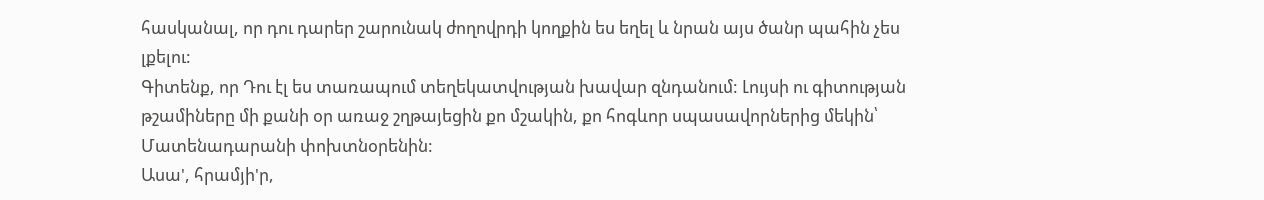հասկանալ, որ դու դարեր շարունակ ժողովրդի կողքին ես եղել և նրան այս ծանր պահին չես լքելու:
Գիտենք, որ Դու էլ ես տառապում տեղեկատվության խավար զնդանում: Լույսի ու գիտության թշամիները մի քանի օր առաջ շղթայեցին քո մշակին, քո հոգևոր սպասավորներից մեկին՝ Մատենադարանի փոխտնօրենին:
Ասա', հրամյի'ր,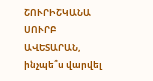ՇՈՒՐԻՇԿԱՆԱ ՍՈՒՐԲ ԱՎԵՏԱՐԱՆ, ինչպե՞ս վարվել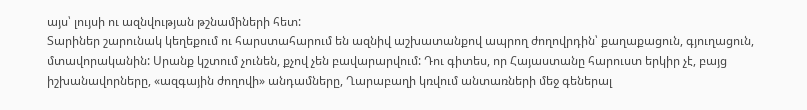այս՝ լույսի ու ազնվության թշնամիների հետ:
Տարիներ շարունակ կեղեքում ու հարստահարում են ազնիվ աշխատանքով ապրող ժողովրդին՝ քաղաքացուն, գյուղացուն, մտավորականին: Սրանք կշտում չունեն, քչով չեն բավարարվում: Դու գիտես, որ Հայաստանը հարուստ երկիր չէ, բայց իշխանավորները, «ազգային ժողովի» անդամները, Ղարաբաղի կռվում անտառների մեջ գեներալ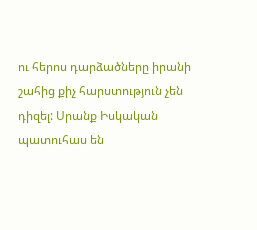ու հերոս դարձածները իրանի շահից քիչ հարստություն չեն դիզել: Սրանք Իսկական պատուհաս են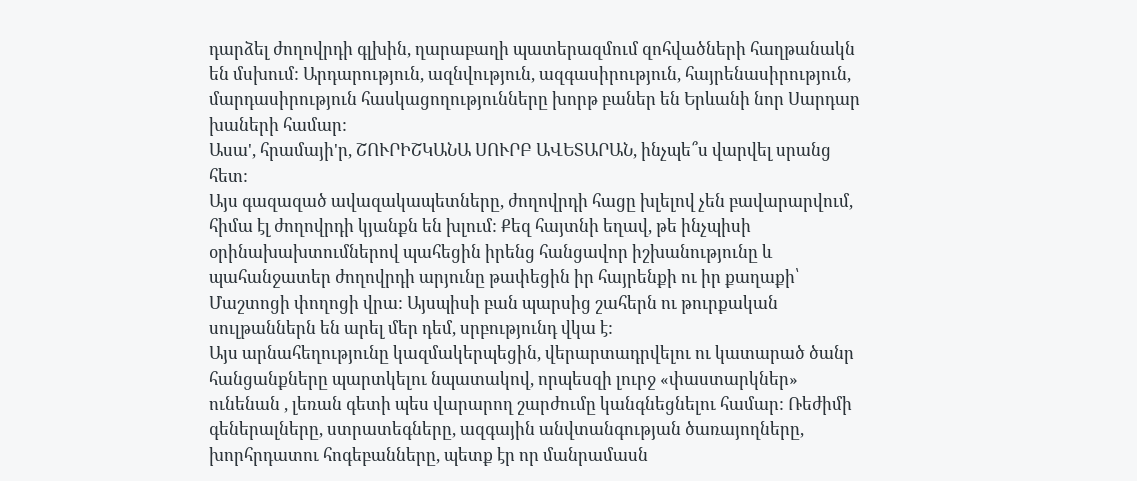դարձել ժողովրդի գլխին, ղարաբաղի պատերազմում զոհվածների հաղթանակն են մսխում: Արդարություն, ազնվություն, ազգասիրություն, հայրենասիրություն, մարդասիրություն հասկացողությունները խորթ բաներ են Երևանի նոր Սարդար խաների համար:
Ասա', հրամայի'ր, ՇՈՒՐԻՇԿԱՆԱ ՍՈՒՐԲ ԱՎԵՏԱՐԱՆ, ինչպե՞ս վարվել սրանց հետ:
Այս գազազած ավազակապետները, ժողովրդի հացը խլելով չեն բավարարվում, հիմա էլ ժողովրդի կյանքն են խլում: Քեզ հայտնի եղավ, թե ինչպիսի օրինախախտումներով պահեցին իրենց հանցավոր իշխանությունը և պահանջատեր ժողովրդի արյունը թափեցին իր հայրենքի ու իր քաղաքի՝ Մաշտոցի փողոցի վրա: Այսպիսի բան պարսից շահերն ու թուրքական սուլթաններն են արել մեր դեմ, սրբությունդ վկա է:
Այս արնահեղությունը կազմակերպեցին, վերարտադրվելու ու կատարած ծանր հանցանքները պարտկելու նպատակով, որպեսզի լուրջ «փաստարկներ» ունենան , լեռան գետի պես վարարող շարժումը կանգնեցնելու համար: Ռեժիմի գեներալները, ստրատեգները, ազգային անվտանգության ծառայողները, խորհրդատու հոգեբանները, պետք էր որ մանրամասն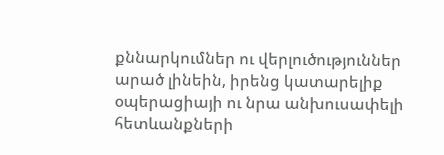քննարկումներ ու վերլուծություններ արած լինեին, իրենց կատարելիք օպերացիայի ու նրա անխուսափելի հետևանքների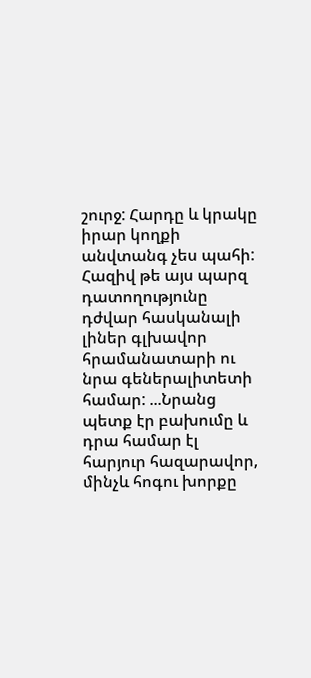շուրջ: Հարդը և կրակը իրար կողքի անվտանգ չես պահի: Հազիվ թե այս պարզ դատողությունը դժվար հասկանալի լիներ գլխավոր հրամանատարի ու նրա գեներալիտետի համար: ...Նրանց պետք էր բախումը և դրա համար էլ հարյուր հազարավոր, մինչև հոգու խորքը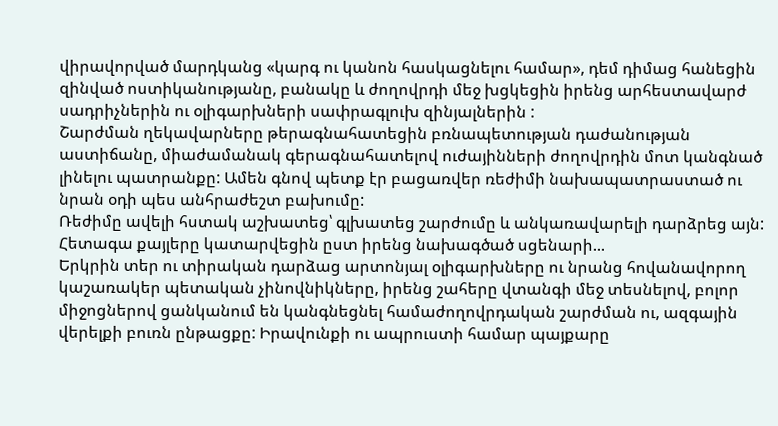վիրավորված մարդկանց «կարգ ու կանոն հասկացնելու համար», դեմ դիմաց հանեցին զինված ոստիկանությանը, բանակը և ժողովրդի մեջ խցկեցին իրենց արհեստավարժ սադրիչներին ու օլիգարխների սափրագլուխ զինյալներին :
Շարժման ղեկավարները թերագնահատեցին բռնապետության դաժանության աստիճանը, միաժամանակ գերագնահատելով ուժայինների ժողովրդին մոտ կանգնած լինելու պատրանքը: Ամեն գնով պետք էր բացառվեր ռեժիմի նախապատրաստած ու նրան օդի պես անհրաժեշտ բախումը:
Ռեժիմը ավելի հստակ աշխատեց՝ գլխատեց շարժումը և անկառավարելի դարձրեց այն: Հետագա քայլերը կատարվեցին ըստ իրենց նախագծած սցենարի...
Երկրին տեր ու տիրական դարձաց արտոնյալ օլիգարխները ու նրանց հովանավորող կաշառակեր պետական չինովնիկները, իրենց շահերը վտանգի մեջ տեսնելով, բոլոր միջոցներով ցանկանում են կանգնեցնել համաժողովրդական շարժման ու, ազգային վերելքի բուռն ընթացքը: Իրավունքի ու ապրուստի համար պայքարը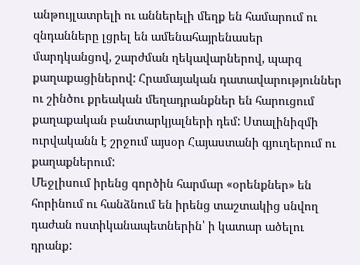անթույլատրելի ու աններելի մեղք են համարում ու զնդանները լցրել են ամենահայրենասեր մարդկանցով, շարժման ղեկավարներով, պարզ քաղաքացիներով: Հրամայական դատավարություններ ու շինծու քրեական մեղադրանքներ են հարուցում քաղաքական բանտարկյալների դեմ: Ստալինիզմի ուրվականն է շրջում այսօր Հայաստանի գյուղերում ու քաղաքներում:
Մեջլիսում իրենց գործին հարմար «օրենքներ» են հորինում ու հանձնում են իրենց տաշտակից սնվող դաժան ոստիկանապետներին՝ ի կատար ածելու դրանք: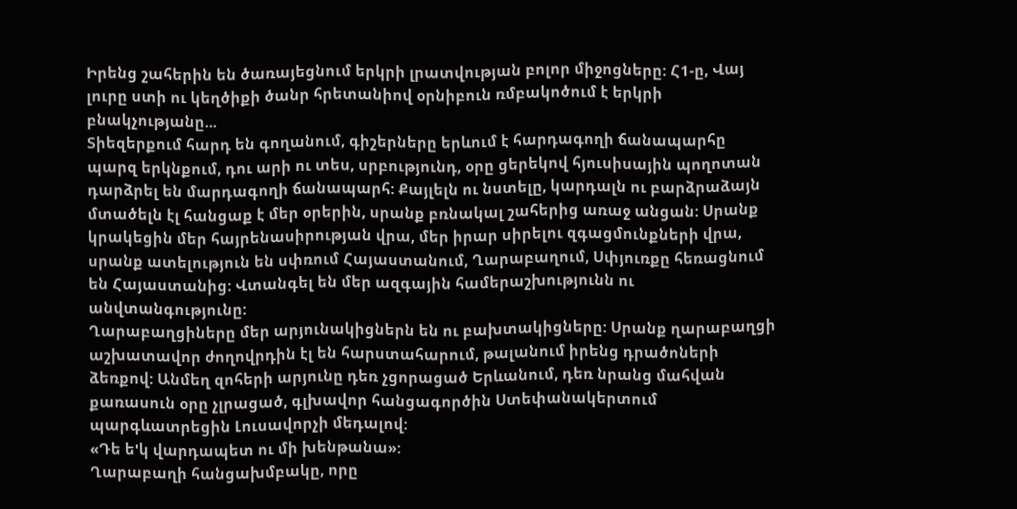Իրենց շահերին են ծառայեցնում երկրի լրատվության բոլոր միջոցները: Հ1-ը, Վայ լուրը ստի ու կեղծիքի ծանր հրետանիով օրնիբուն ռմբակոծում է երկրի բնակչությանը...
Տիեզերքում հարդ են գողանում, գիշերները երևում է հարդագողի ճանապարհը պարզ երկնքում, դու արի ու տես, սրբությունդ, օրը ցերեկով հյուսիսային պողոտան դարձրել են մարդագողի ճանապարհ: Քայլելն ու նստելը, կարդալն ու բարձրաձայն մտածելն էլ հանցաք է մեր օրերին, սրանք բռնակալ շահերից առաջ անցան: Սրանք կրակեցին մեր հայրենասիրության վրա, մեր իրար սիրելու զգացմունքների վրա, սրանք ատելություն են սփռում Հայաստանում, Ղարաբաղում, Սփյուռքը հեռացնում են Հայաստանից: Վտանգել են մեր ազգային համերաշխությունն ու անվտանգությունը:
Ղարաբաղցիները մեր արյունակիցներն են ու բախտակիցները: Սրանք ղարաբաղցի աշխատավոր ժողովրդին էլ են հարստահարում, թալանում իրենց դրածոների ձեռքով: Անմեղ զոհերի արյունը դեռ չցորացած Երևանում, դեռ նրանց մահվան քառասուն օրը չլրացած, գլխավոր հանցագործին Ստեփանակերտում պարգևատրեցին Լուսավորչի մեդալով:
«Դե ե'կ վարդապետ ու մի խենթանա»:
Ղարաբաղի հանցախմբակը, որը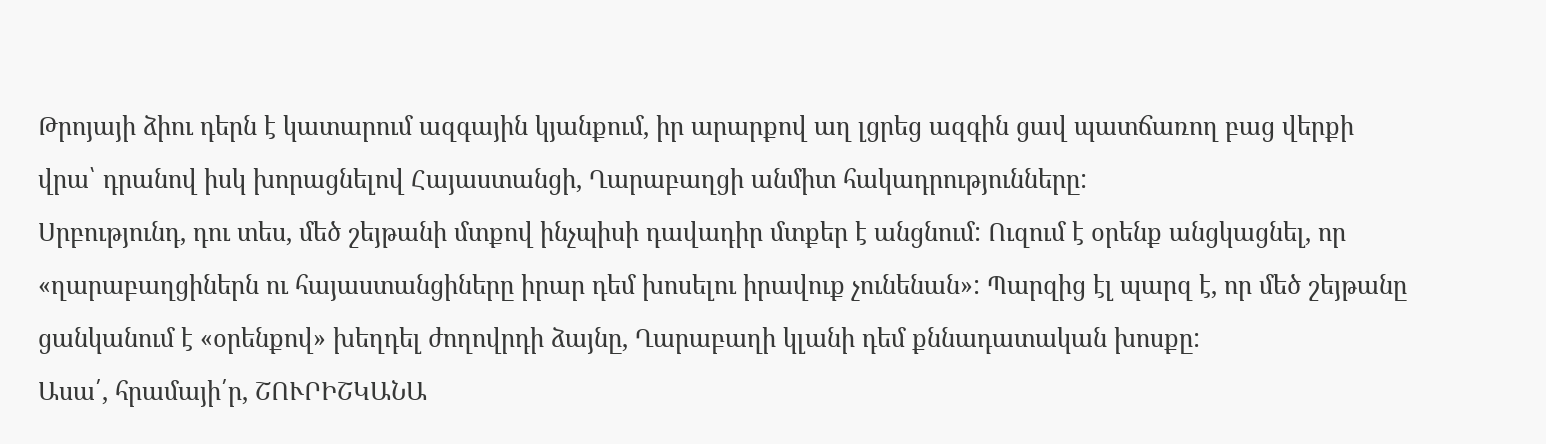Թրոյայի ձիու դերն է կատարում ազգային կյանքում, իր արարքով աղ լցրեց ազգին ցավ պատճառող բաց վերքի վրա՝ դրանով իսկ խորացնելով Հայաստանցի, Ղարաբաղցի անմիտ հակադրությունները:
Սրբությունդ, դու տես, մեծ շեյթանի մտքով ինչպիսի դավադիր մտքեր է անցնում: Ուզում է օրենք անցկացնել, որ «ղարաբաղցիներն ու հայաստանցիները իրար դեմ խոսելու իրավուք չունենան»: Պարզից էլ պարզ է, որ մեծ շեյթանը ցանկանում է «օրենքով» խեղդել ժողովրդի ձայնը, Ղարաբաղի կլանի դեմ քննադատական խոսքը:
Ասա՛, հրամայի՛ր, ՇՈՒՐԻՇԿԱՆԱ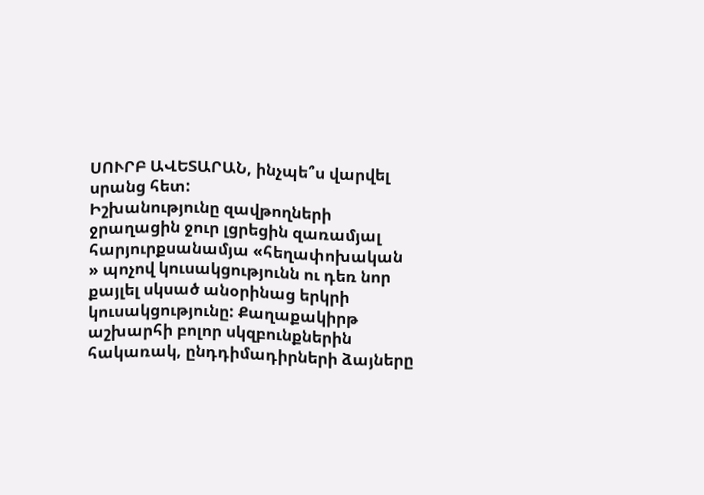ՍՈՒՐԲ ԱՎԵՏԱՐԱՆ, ինչպե՞ս վարվել սրանց հետ:
Իշխանությունը զավթողների ջրաղացին ջուր լցրեցին զառամյալ հարյուրքսանամյա «հեղափոխական » պոչով կուսակցությունն ու դեռ նոր քայլել սկսած անօրինաց երկրի կուսակցությունը: Քաղաքակիրթ աշխարհի բոլոր սկզբունքներին հակառակ, ընդդիմադիրների ձայները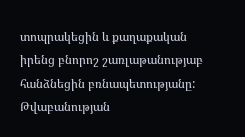տոպրակեցին և քաղաքական իրենց բնորոշ շառլաթանությաբ հանձնեցին բռնապետությանը: Թվաբանության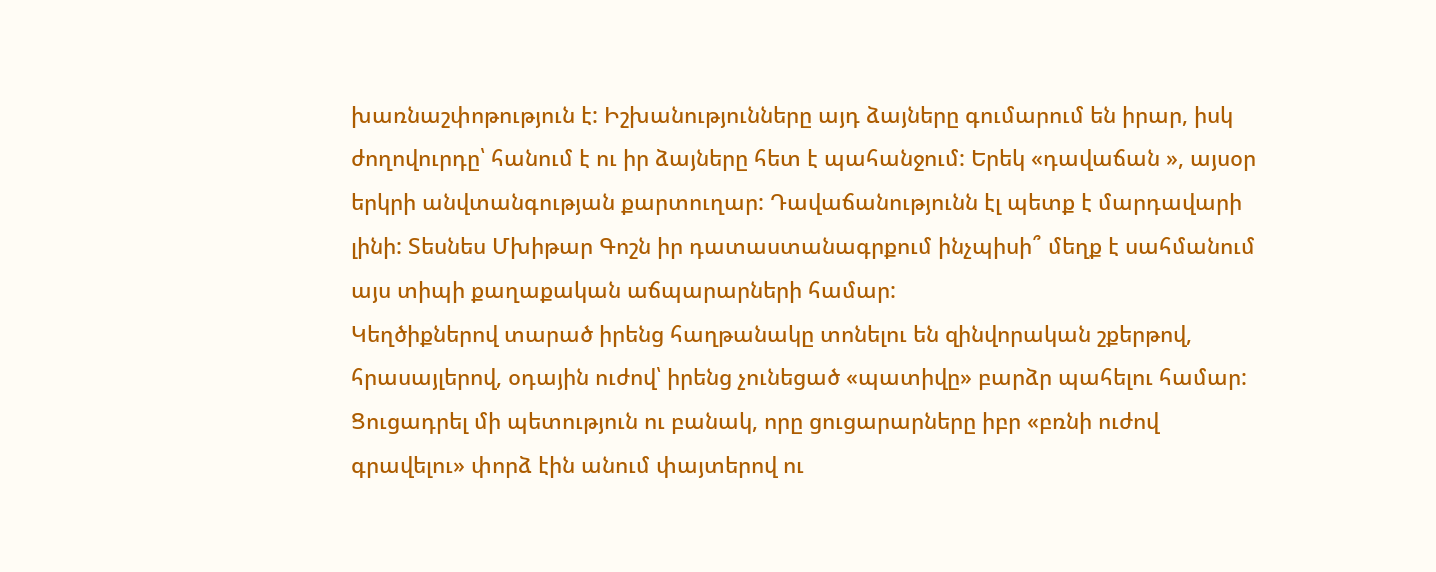խառնաշփոթություն է: Իշխանությունները այդ ձայները գումարում են իրար, իսկ ժողովուրդը՝ հանում է ու իր ձայները հետ է պահանջում: Երեկ «դավաճան », այսօր երկրի անվտանգության քարտուղար: Դավաճանությունն էլ պետք է մարդավարի լինի: Տեսնես Մխիթար Գոշն իր դատաստանագրքում ինչպիսի՞ մեղք է սահմանում այս տիպի քաղաքական աճպարարների համար:
Կեղծիքներով տարած իրենց հաղթանակը տոնելու են զինվորական շքերթով, հրասայլերով, օդային ուժով՝ իրենց չունեցած «պատիվը» բարձր պահելու համար: Ցուցադրել մի պետություն ու բանակ, որը ցուցարարները իբր «բռնի ուժով գրավելու» փորձ էին անում փայտերով ու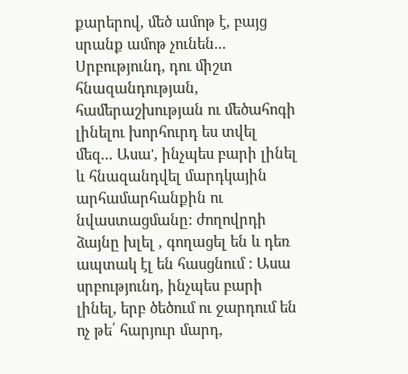քարերով, մեծ ամոթ է, բայց սրանք ամոթ չունեն...
Սրբությունդ, դու միշտ հնազանդության, համերաշխության ու մեծահոգի լինելու խորհուրդ ես տվել մեզ... Ասա', ինչպես բարի լինել և հնազանդվել մարդկային արհամարհանքին ու նվաստացմանը: ժողովրդի ձայնը խլել , գողացել են և դեռ ապտակ էլ են հասցնում : Ասա սրբությունդ, ինչպես բարի լինել, երբ ծեծում ու ջարդում են ոչ թե՛ հարյուր մարդ,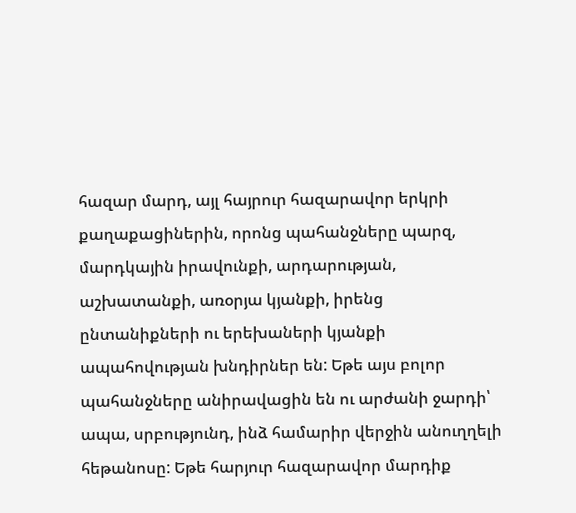հազար մարդ, այլ հայրուր հազարավոր երկրի քաղաքացիներին, որոնց պահանջները պարզ, մարդկային իրավունքի, արդարության, աշխատանքի, առօրյա կյանքի, իրենց ընտանիքների ու երեխաների կյանքի ապահովության խնդիրներ են: Եթե այս բոլոր պահանջները անիրավացին են ու արժանի ջարդի՝ ապա, սրբությունդ, ինձ համարիր վերջին անուղղելի հեթանոսը: Եթե հարյուր հազարավոր մարդիք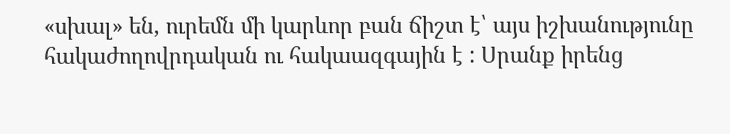«սխալ» են, ուրեմն մի կարևոր բան ճիշտ է՝ այս իշխանությունը հակաժողովրդական ու հակաազգային է : Սրանք իրենց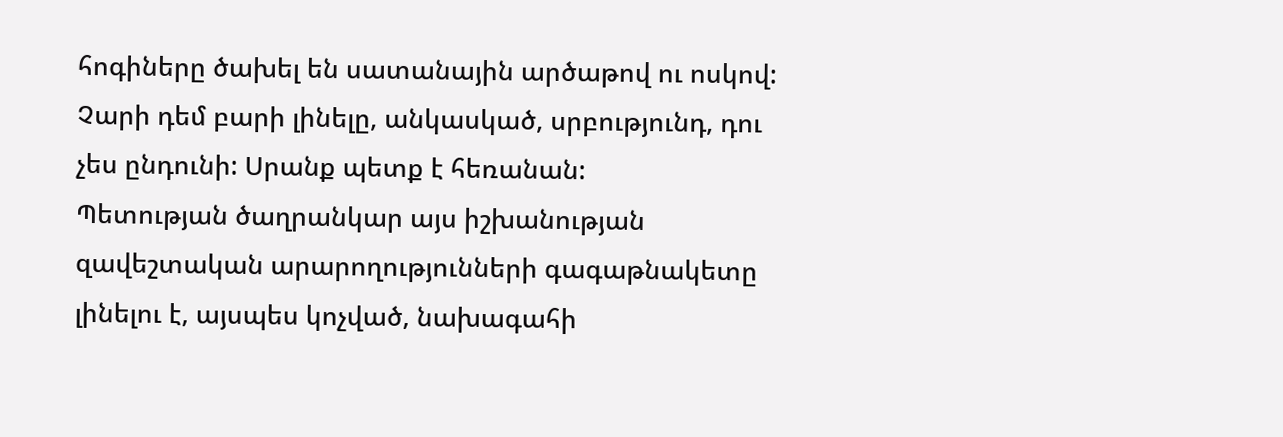հոգիները ծախել են սատանային արծաթով ու ոսկով:
Չարի դեմ բարի լինելը, անկասկած, սրբությունդ, դու չես ընդունի: Սրանք պետք է հեռանան:
Պետության ծաղրանկար այս իշխանության զավեշտական արարողությունների գագաթնակետը լինելու է, այսպես կոչված, նախագահի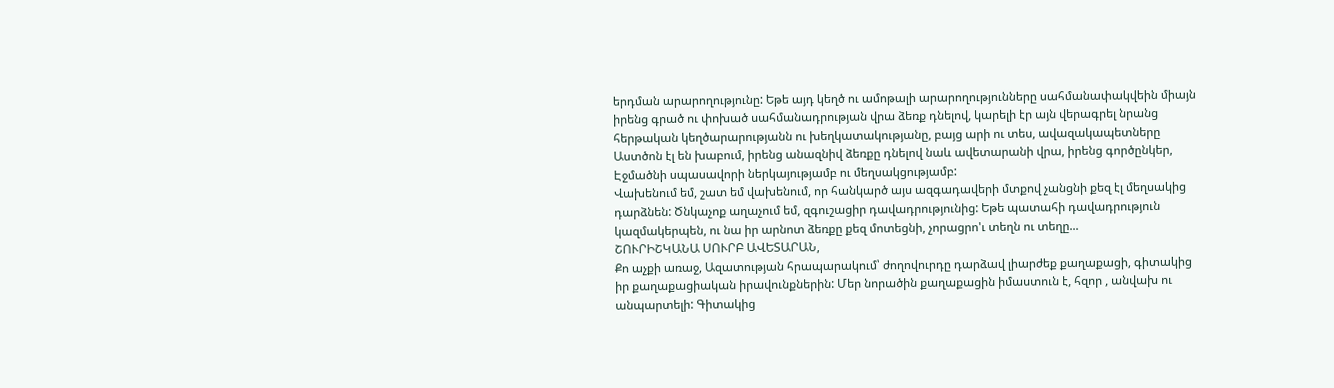երդման արարողությունը: Եթե այդ կեղծ ու ամոթալի արարողությունները սահմանափակվեին միայն իրենց գրած ու փոխած սահմանադրության վրա ձեռք դնելով, կարելի էր այն վերագրել նրանց հերթական կեղծարարությանն ու խեղկատակությանը, բայց արի ու տես, ավազակապետները Աստծոն էլ են խաբում, իրենց անազնիվ ձեռքը դնելով նաև ավետարանի վրա, իրենց գործընկեր, Էջմածնի սպասավորի ներկայությամբ ու մեղսակցությամբ:
Վախենում եմ, շատ եմ վախենում, որ հանկարծ այս ազգադավերի մտքով չանցնի քեզ էլ մեղսակից դարձնեն: Ծնկաչոք աղաչում եմ, զգուշացիր դավադրությունից: Եթե պատահի դավադրություն կազմակերպեն, ու նա իր արնոտ ձեռքը քեզ մոտեցնի, չորացրո'ւ տեղն ու տեղը...
ՇՈՒՐԻՇԿԱՆԱ ՍՈՒՐԲ ԱՎԵՏԱՐԱՆ,
Քո աչքի առաջ, Ազատության հրապարակում՝ ժողովուրդը դարձավ լիարժեք քաղաքացի, գիտակից իր քաղաքացիական իրավունքներին: Մեր նորածին քաղաքացին իմաստուն է, հզոր , անվախ ու անպարտելի: Գիտակից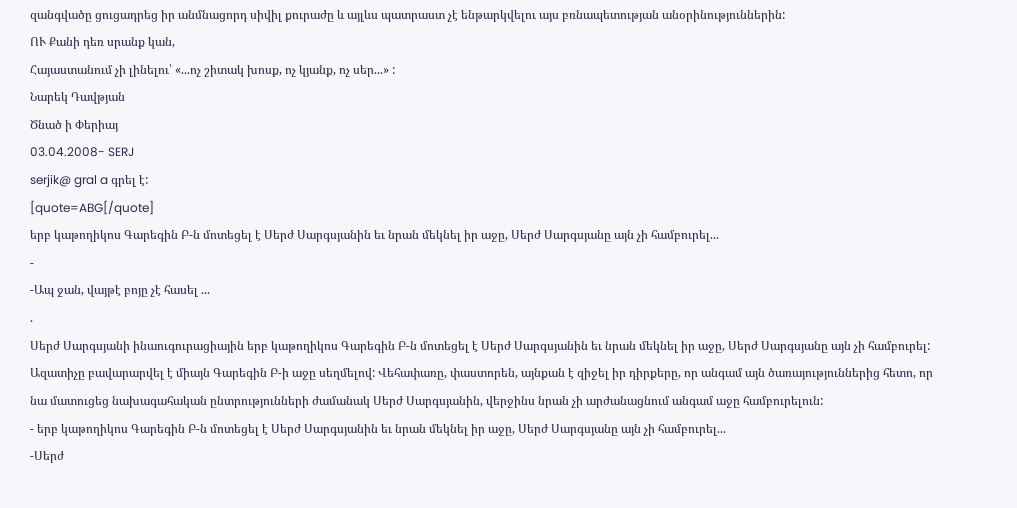զանգվածը ցուցադրեց իր անմնացորդ սիվիլ քուրաժը և այլևս պատրաստ չէ ենթարկվելու այս բռնապետության անօրինություններին:
ՈՒ Քանի դեռ սրանք կան,
Հայաստանում չի լինելու՝ «...ոչ շիտակ խոսք, ոչ կյանք, ոչ սեր...» :
Նարեկ Դավթյան
Ծնած ի Փերիայ
03.04.2008- SERJ
serjik@ gral a գրել է:
[quote=ABG[/quote]
երբ կաթողիկոս Գարեգին Բ-ն մոտեցել է Սերժ Սարգսյանին եւ նրան մեկնել իր աջը, Սերժ Սարգսյանը այն չի համբուրել...
-
-Ապ ջան, վայթէ բոյը չէ հասել ...
.
Սերժ Սարգսյանի ինաուգուրացիային երբ կաթողիկոս Գարեգին Բ-ն մոտեցել է Սերժ Սարգսյանին եւ նրան մեկնել իր աջը, Սերժ Սարգսյանը այն չի համբուրել: Ազատիչը բավարարվել է միայն Գարեգին Բ-ի աջը սեղմելով: Վեհափառը, փաստորեն, այնքան է զիջել իր դիրքերը, որ անգամ այն ծառայություններից հետո, որ նա մատուցեց նախագահական ընտրությունների ժամանակ Սերժ Սարգսյանին, վերջինս նրան չի արժանացնում անգամ աջը համբուրելուն:
- երբ կաթողիկոս Գարեգին Բ-ն մոտեցել է Սերժ Սարգսյանին եւ նրան մեկնել իր աջը, Սերժ Սարգսյանը այն չի համբուրել...
-Սերժ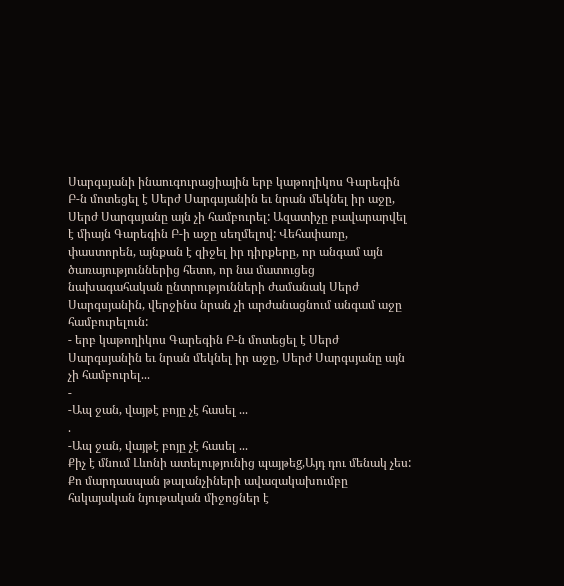Սարգսյանի ինաուգուրացիային երբ կաթողիկոս Գարեգին Բ-ն մոտեցել է Սերժ Սարգսյանին եւ նրան մեկնել իր աջը, Սերժ Սարգսյանը այն չի համբուրել: Ազատիչը բավարարվել է միայն Գարեգին Բ-ի աջը սեղմելով: Վեհափառը, փաստորեն, այնքան է զիջել իր դիրքերը, որ անգամ այն ծառայություններից հետո, որ նա մատուցեց նախագահական ընտրությունների ժամանակ Սերժ Սարգսյանին, վերջինս նրան չի արժանացնում անգամ աջը համբուրելուն:
- երբ կաթողիկոս Գարեգին Բ-ն մոտեցել է Սերժ Սարգսյանին եւ նրան մեկնել իր աջը, Սերժ Սարգսյանը այն չի համբուրել...
-
-Ապ ջան, վայթէ բոյը չէ հասել ...
.
-Ապ ջան, վայթէ բոյը չէ հասել ...
Քիչ է մնում Լևոնի ատելությունից պայթեg,Այդ դու մենակ չես: Քո մարդասպան թալանչիների ավազակախումբը հսկայական նյութական միջոցներ է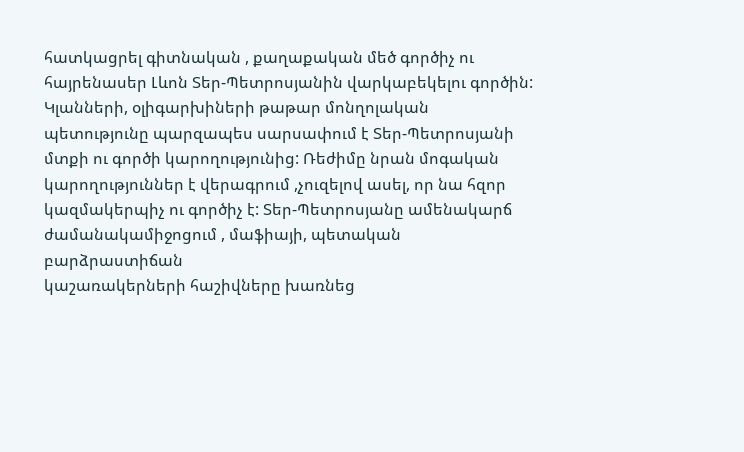հատկացրել գիտնական , քաղաքական մեծ գործիչ ու հայրենասեր Լևոն Տեր-Պետրոսյանին վարկաբեկելու գործին: Կլանների, օլիգարխիների թաթար մոնղոլական պետությունը պարզապես սարսափում է Տեր-Պետրոսյանի մտքի ու գործի կարողությունից: Ռեժիմը նրան մոգական կարողություններ է վերագրում ,չուզելով ասել, որ նա հզոր կազմակերպիչ ու գործիչ է: Տեր-Պետրոսյանը ամենակարճ ժամանակամիջոցում , մաֆիայի, պետական բարձրաստիճան
կաշառակերների հաշիվները խառնեց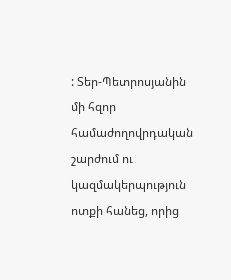: Տեր-Պետրոսյանին մի հզոր համաժողովրդական շարժում ու կազմակերպություն ոտքի հանեց, որից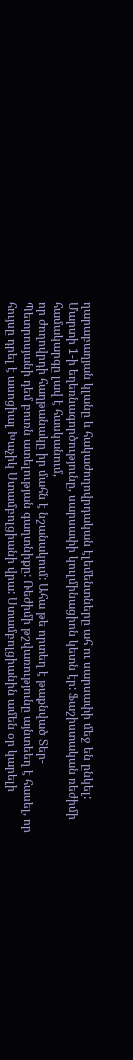ղարաբաղյան կլանը և հակաժողովրդական էլեմենտները ահ ու սարսափի մեջ են ընկել: Մարտի 1-ի եղեռնագործությունը, սարսափի կուլմինացիոն կետն էր: Ֆաշիստական ռեժիմի համակարգը լավ է հասկանում,
որ ժողովրդի հաղթանակը իր մահն է նշանակում: Ահա թե որտեղ է թաքնված Տեր-Պետրոսյանի դեմ բուռն ատելության գաղտնիքը: Ռեժիմի թշվառությունը այնտեեղ է հասել, որ հույսը դրել է ասոցիալ Խաչիկ Ստամբոլցիանի վրա: Ստամբոլցիանին ամեն օր կարելի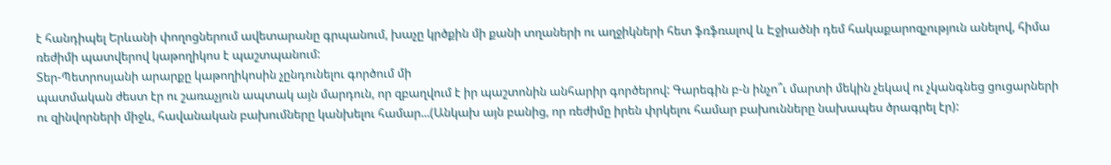է հանդիպել Երևանի փողոցներում ավետարանը գրպանում, խաչը կրծքին մի քանի տղաների ու աղջիկների հետ ֆռֆռալով և Էջիածնի դեմ հակաքարոզչություն անելով, հիմա ռեժիմի պատվերով կաթողիկոս է պաշտպանում:
Տեր-Պետրոսյանի արարքը կաթողիկոսին չընդունելու գործում մի
պատմական ժեստ էր ու շառաչյուն ապտակ այն մարդուն, որ զբաղվում է իր պաշտոնին անհարիր գործերով: Գարեգին բ-ն ինչո՞ւ մարտի մեկին չեկավ ու չկանգնեց ցուցարների
ու զինվորների միջև, հավանական բախումները կանխելու համար...(Անկախ այն բանից, որ ռեժիմը իրեն փրկելու համար բախունները նախապես ծրագրել էր):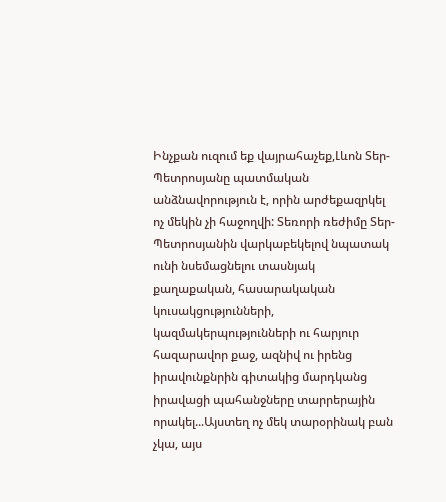Ինչքան ուզում եք վայրահաչեք,Լևոն Տեր-Պետրոսյանը պատմական անձնավորություն է, որին արժեքազրկել ոչ մեկին չի հաջողվի: Տեռորի ռեժիմը Տեր-Պետրոսյանին վարկաբեկելով նպատակ ունի նսեմացնելու տասնյակ քաղաքական, հասարակական կուսակցությունների, կազմակերպությունների ու հարյուր հազարավոր քաջ, ազնիվ ու իրենց իրավունքնրին գիտակից մարդկանց իրավացի պահանջները տարրերային որակել...Այստեղ ոչ մեկ տարօրինակ բան չկա, այս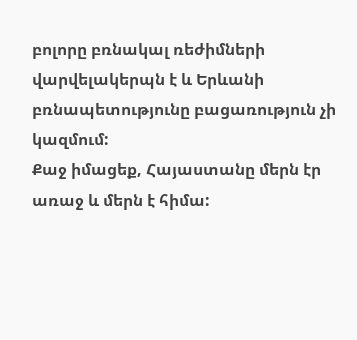բոլորը բռնակալ ռեժիմների վարվելակերպն է և Երևանի բռնապետությունը բացառություն չի կազմում:
Քաջ իմացեք, Հայաստանը մերն էր առաջ և մերն է հիմա: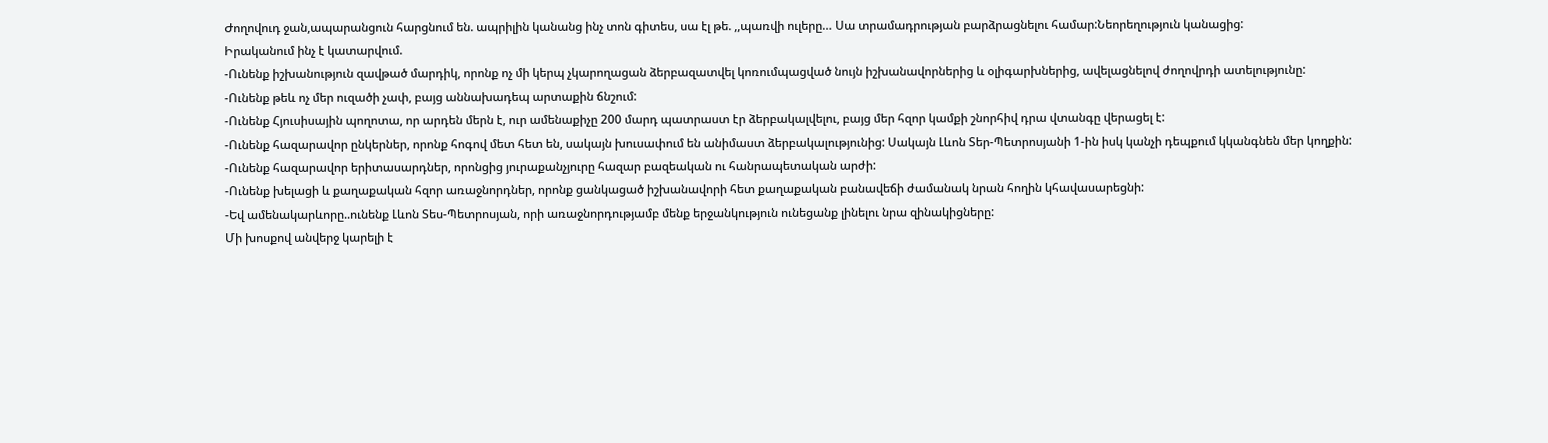Ժողովուդ ջան,ապարանցուն հարցնում են. ապրիլին կանանց ինչ տոն գիտես, սա էլ թե. ,,պառվի ուլերը… Սա տրամադրության բարձրացնելու համար:Նեորեղություն կանացից:
Իրականում ինչ է կատարվում.
-Ունենք իշխանություն զավթած մարդիկ, որոնք ոչ մի կերպ չկարողացան ձերբազատվել կոռումպացված նույն իշխանավորներից և օլիգարխներից, ավելացնելով ժողովրդի ատելությունը:
-Ունենք թեև ոչ մեր ուզածի չափ, բայց աննախադեպ արտաքին ճնշում:
-Ունենք Հյուսիսային պողոտա, որ արդեն մերն է, ուր ամենաքիչը 200 մարդ պատրաստ էր ձերբակալվելու, բայց մեր հզոր կամքի շնորհիվ դրա վտանգը վերացել է:
-Ունենք հազարավոր ընկերներ, որոնք հոգով մետ հետ են, սակայն խուսափում են անիմաստ ձերբակալությունից: Սակայն Լևոն Տեր-Պետրոսյանի 1-ին իսկ կանչի դեպքում կկանգնեն մեր կողքին:
-Ունենք հազարավոր երիտասարդներ, որոնցից յուրաքանչյուրը հազար բազեական ու հանրապետական արժի:
-Ունենք խելացի և քաղաքական հզոր առաջնորդներ, որոնք ցանկացած իշխանավորի հետ քաղաքական բանավեճի ժամանակ նրան հողին կհավասարեցնի:
-Եվ ամենակարևորը..ունենք Լևոն Տես-Պետրոսյան, որի առաջնորդությամբ մենք երջանկություն ունեցանք լինելու նրա զինակիցները:
Մի խոսքով անվերջ կարելի է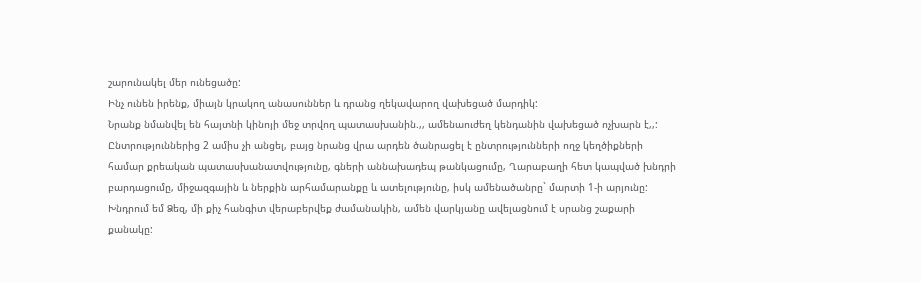շարունակել մեր ունեցածը:
Ինչ ունեն իրենք, միայն կրակող անասուններ և դրանց ղեկավարող վախեցած մարդիկ:
Նրանք նմանվել են հայտնի կինոյի մեջ տրվող պատասխանին.,, ամենաուժեղ կենդանին վախեցած ոչխարն է,,:
Ընտրություններից 2 ամիս չի անցել, բայց նրանց վրա արդեն ծանրացել է ընտրությունների ողջ կեղծիքների համար քրեական պատասխանատվությունը, գների աննախադեպ թանկացումը, Ղարաբաղի հետ կապված խնդրի բարդացումը, միջազգային և ներքին արհամարանքը և ատելությունը, իսկ ամենածանրը` մարտի 1-ի արյունը:
Խնդրում եմ Ձեզ, մի քիչ հանգիտ վերաբերվեք ժամանակին, ամեն վարկյանը ավելացնում է սրանց շաքարի քանակը: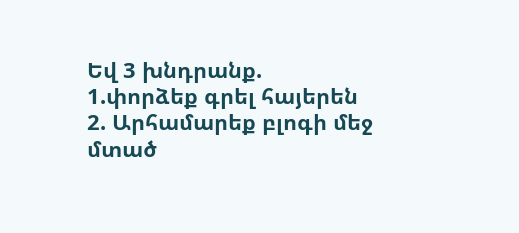Եվ 3 խնդրանք.
1.փորձեք գրել հայերեն
2. Արհամարեք բլոգի մեջ մտած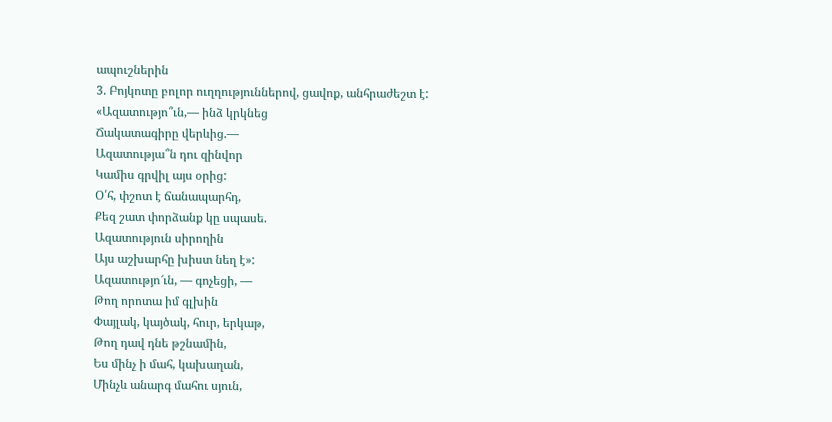ապուշներին
3. Բոյկոտը բոլոր ուղղություններով, ցավոք, անհրաժեշտ է:
«Ազատությո՞ւն,— ինձ կրկնեց
Ճակատագիրը վերևից.—
Ազատությա՞ն դու զինվոր
Կամիս գրվիլ այս օրից:
Օ՛հ, փշոտ է ճանապարհդ,
Քեզ շատ փորձանք կը սպասե.
Ազատություն սիրողին
Այս աշխարհը խիստ նեղ է»:
Ազատությո՜ւն, — գոչեցի, —
Թող որոտա իմ գլխին
Փայլակ, կայծակ, հուր, երկաթ,
Թող դավ դնե թշնամին,
Ես մինչ ի մահ, կախաղան,
Մինչև անարգ մահու սյուն,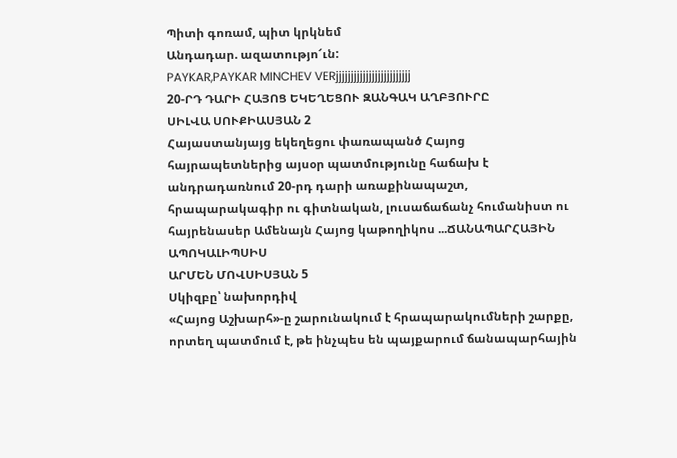Պիտի գոռամ, պիտ կրկնեմ
Անդադար. ազատությո՜ւն:
PAYKAR,PAYKAR MINCHEV VERjjjjjjjjjjjjjjjjjjjjjjjjj
20-ՐԴ ԴԱՐԻ ՀԱՅՈՑ ԵԿԵՂԵՑՈՒ ԶԱՆԳԱԿ ԱՂԲՅՈՒՐԸ
ՍԻԼՎԱ ՍՈՒՔԻԱՍՅԱՆ 2
Հայաստանյայց եկեղեցու փառապանծ Հայոց հայրապետներից այսօր պատմությունը հաճախ է անդրադառնում 20-րդ դարի առաքինապաշտ, հրապարակագիր ու գիտնական, լուսաճաճանչ հումանիստ ու հայրենասեր Ամենայն Հայոց կաթողիկոս ...ՃԱՆԱՊԱՐՀԱՅԻՆ ԱՊՈԿԱԼԻՊՍԻՍ
ԱՐՄԵՆ ՄՈՎՍԻՍՅԱՆ 5
Սկիզբը՝ նախորդիվ
«Հայոց Աշխարհ»-ը շարունակում է հրապարակումների շարքը, որտեղ պատմում է, թե ինչպես են պայքարում ճանապարհային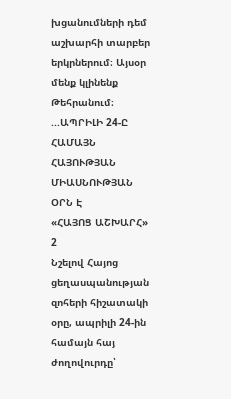խցանումների դեմ աշխարհի տարբեր երկրներում։ Այսօր մենք կլինենք Թեհրանում։ ...ԱՊՐԻԼԻ 24-Ը ՀԱՄԱՅՆ ՀԱՅՈՒԹՅԱՆ ՄԻԱՍՆՈՒԹՅԱՆ ՕՐՆ Է
«ՀԱՅՈՑ ԱՇԽԱՐՀ» 2
Նշելով Հայոց ցեղասպանության զոհերի հիշատակի օրը, ապրիլի 24-ին համայն հայ ժողովուրդը՝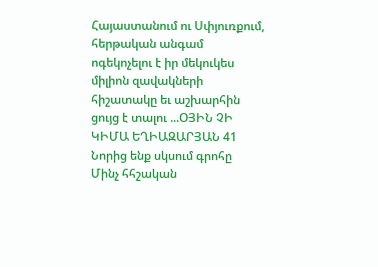Հայաստանում ու Սփյուռքում, հերթական անգամ ոգեկոչելու է իր մեկուկես միլիոն զավակների հիշատակը եւ աշխարհին ցույց է տալու ...ՕՅԻՆ ՉԻ
ԿԻՄԱ ԵՂԻԱԶԱՐՅԱՆ 41
Նորից ենք սկսում գրոհը
Մինչ հհշական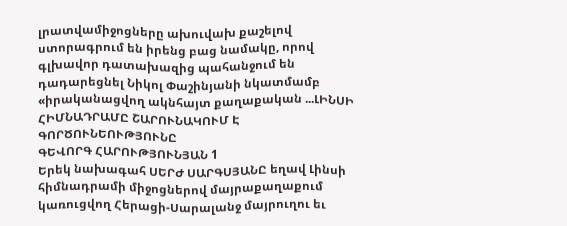լրատվամիջոցները ախուվախ քաշելով ստորագրում են իրենց բաց նամակը, որով գլխավոր դատախազից պահանջում են դադարեցնել Նիկոլ Փաշինյանի նկատմամբ «իրականացվող ակնհայտ քաղաքական ...ԼԻՆՍԻ ՀԻՄՆԱԴՐԱՄԸ ՇԱՐՈՒՆԱԿՈՒՄ Է ԳՈՐԾՈՒՆԵՈՒԹՅՈՒՆԸ
ԳԵՎՈՐԳ ՀԱՐՈՒԹՅՈՒՆՅԱՆ 1
Երեկ նախագահ ՍԵՐԺ ՍԱՐԳՍՅԱՆԸ եղավ Լինսի հիմնադրամի միջոցներով մայրաքաղաքում կառուցվող Հերացի-Սարալանջ մայրուղու եւ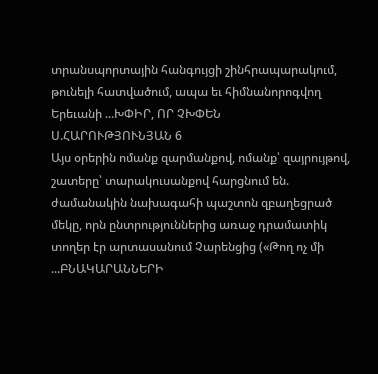տրանսպորտային հանգույցի շինհրապարակում, թունելի հատվածում, ապա եւ հիմնանորոգվող Երեւանի ...ԽՓԻՐ, ՈՐ ՉԽՓԵՆ
Ս.ՀԱՐՈՒԹՅՈՒՆՅԱՆ 6
Այս օրերին ոմանք զարմանքով, ոմանք՝ զայրույթով, շատերը՝ տարակուսանքով հարցնում են. ժամանակին նախագահի պաշտոն զբաղեցրած մեկը, որն ընտրություններից առաջ դրամատիկ տողեր էր արտասանում Չարենցից («Թող ոչ մի ...ԲՆԱԿԱՐԱՆՆԵՐԻ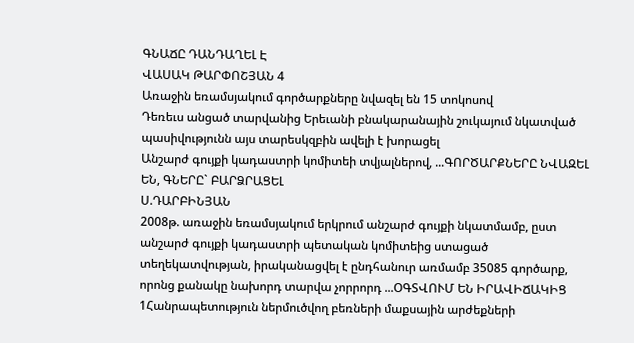ԳՆԱՃԸ ԴԱՆԴԱՂԵԼ Է
ՎԱՍԱԿ ԹԱՐՓՈՇՅԱՆ 4
Առաջին եռամսյակում գործարքները նվազել են 15 տոկոսով
Դեռեւս անցած տարվանից Երեւանի բնակարանային շուկայում նկատված պասիվությունն այս տարեսկզբին ավելի է խորացել
Անշարժ գույքի կադաստրի կոմիտեի տվյալներով, ...ԳՈՐԾԱՐՔՆԵՐԸ ՆՎԱԶԵԼ ԵՆ, ԳՆԵՐԸ` ԲԱՐՁՐԱՑԵԼ
Ս.ԴԱՐԲԻՆՅԱՆ
2008թ. առաջին եռամսյակում երկրում անշարժ գույքի նկատմամբ, ըստ անշարժ գույքի կադաստրի պետական կոմիտեից ստացած տեղեկատվության, իրականացվել է ընդհանուր առմամբ 35085 գործարք, որոնց քանակը նախորդ տարվա չորրորդ ...ՕԳՏՎՈՒՄ ԵՆ ԻՐԱՎԻՃԱԿԻՑ
1Հանրապետություն ներմուծվող բեռների մաքսային արժեքների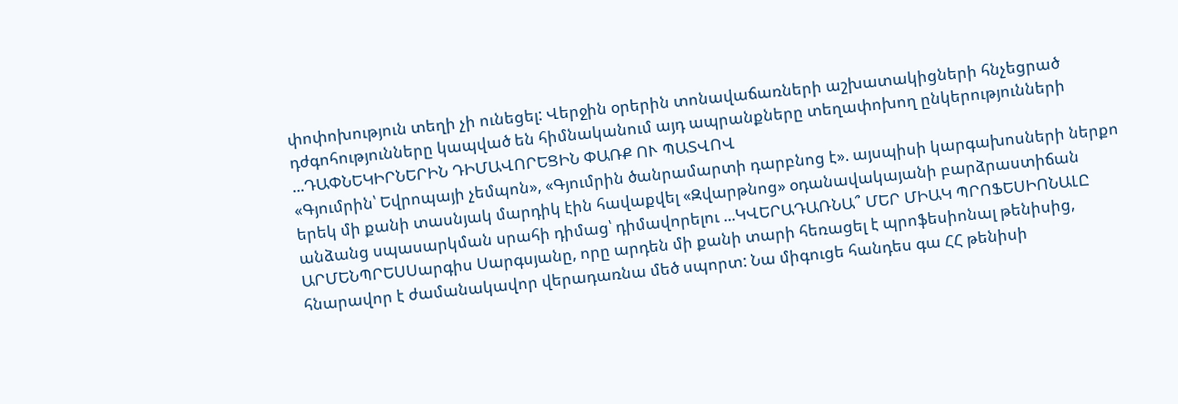փոփոխություն տեղի չի ունեցել: Վերջին օրերին տոնավաճառների աշխատակիցների հնչեցրած դժգոհությունները կապված են հիմնականում այդ ապրանքները տեղափոխող ընկերությունների ...ԴԱՓՆԵԿԻՐՆԵՐԻՆ ԴԻՄԱՎՈՐԵՑԻՆ ՓԱՌՔ ՈՒ ՊԱՏՎՈՎ
«Գյումրին՝ Եվրոպայի չեմպոն», «Գյումրին ծանրամարտի դարբնոց է». այսպիսի կարգախոսների ներքո երեկ մի քանի տասնյակ մարդիկ էին հավաքվել «Զվարթնոց» օդանավակայանի բարձրաստիճան անձանց սպասարկման սրահի դիմաց՝ դիմավորելու ...ԿՎԵՐԱԴԱՌՆԱ՞ ՄԵՐ ՄԻԱԿ ՊՐՈՖԵՍԻՈՆԱԼԸ
ԱՐՄԵՆՊՐԵՍՍարգիս Սարգսյանը, որը արդեն մի քանի տարի հեռացել է պրոֆեսիոնալ թենիսից, հնարավոր է ժամանակավոր վերադառնա մեծ սպորտ: Նա միգուցե հանդես գա ՀՀ թենիսի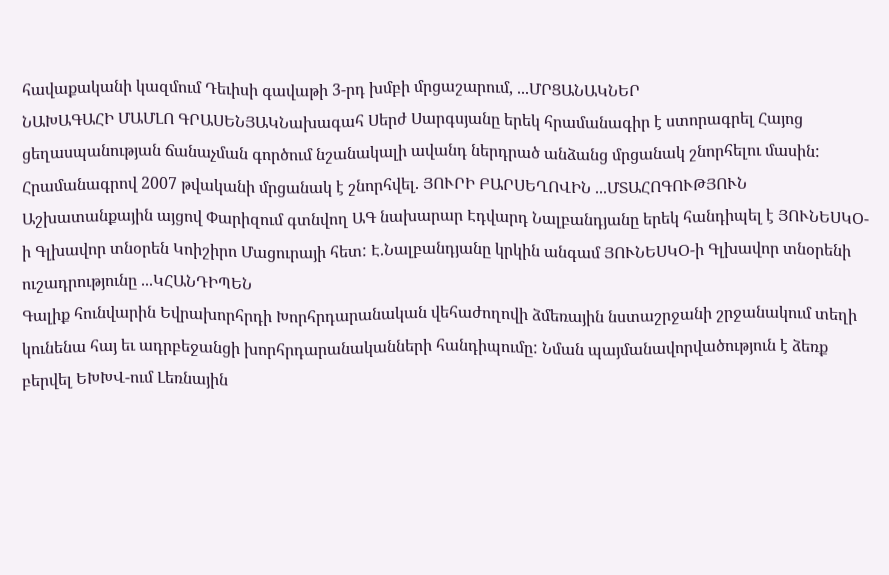հավաքականի կազմում Դեւիսի գավաթի 3-րդ խմբի մրցաշարում, ...ՄՐՑԱՆԱԿՆԵՐ
ՆԱԽԱԳԱՀԻ ՄԱՄԼՈ ԳՐԱՍԵՆՅԱԿՆախագահ Սերժ Սարգսյանը երեկ հրամանագիր է ստորագրել Հայոց ցեղասպանության ճանաչման գործում նշանակալի ավանդ ներդրած անձանց մրցանակ շնորհելու մասին: Հրամանագրով 2007 թվականի մրցանակ է շնորհվել. ՅՈՒՐԻ ԲԱՐՍԵՂՈՎԻՆ ...ՄՏԱՀՈԳՈՒԹՅՈՒՆ
Աշխատանքային այցով Փարիզում գտնվող ԱԳ նախարար Էդվարդ Նալբանդյանը երեկ հանդիպել է ՅՈՒՆԵՍԿՕ-ի Գլխավոր տնօրեն Կոիշիրո Մացուրայի հետ: Է.Նալբանդյանը կրկին անգամ ՅՈՒՆԵՍԿՕ-ի Գլխավոր տնօրենի ուշադրությունը ...ԿՀԱՆԴԻՊԵՆ
Գալիք հունվարին Եվրախորհրդի Խորհրդարանական վեհաժողովի ձմեռային նստաշրջանի շրջանակում տեղի կունենա հայ եւ ադրբեջանցի խորհրդարանականների հանդիպումը: Նման պայմանավորվածություն է ձեռք բերվել ԵԽԽՎ-ում Լեռնային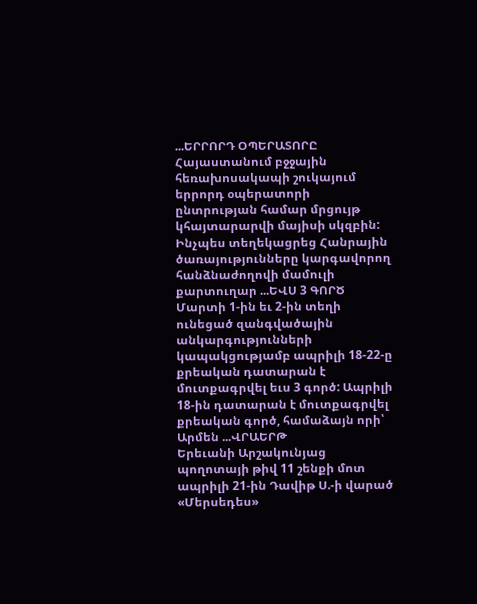...ԵՐՐՈՐԴ ՕՊԵՐԱՏՈՐԸ
Հայաստանում բջջային հեռախոսակապի շուկայում երրորդ օպերատորի ընտրության համար մրցույթ կհայտարարվի մայիսի սկզբին: Ինչպես տեղեկացրեց Հանրային ծառայությունները կարգավորող հանձնաժողովի մամուլի քարտուղար ...ԵՎՍ 3 ԳՈՐԾ
Մարտի 1-ին եւ 2-ին տեղի ունեցած զանգվածային անկարգությունների կապակցությամբ ապրիլի 18-22-ը քրեական դատարան է մուտքագրվել եւս 3 գործ: Ապրիլի 18-ին դատարան է մուտքագրվել քրեական գործ, համաձայն որի՝ Արմեն ...ՎՐԱԵՐԹ
Երեւանի Արշակունյաց պողոտայի թիվ 11 շենքի մոտ ապրիլի 21-ին Դավիթ Ս.-ի վարած «Մերսեդես»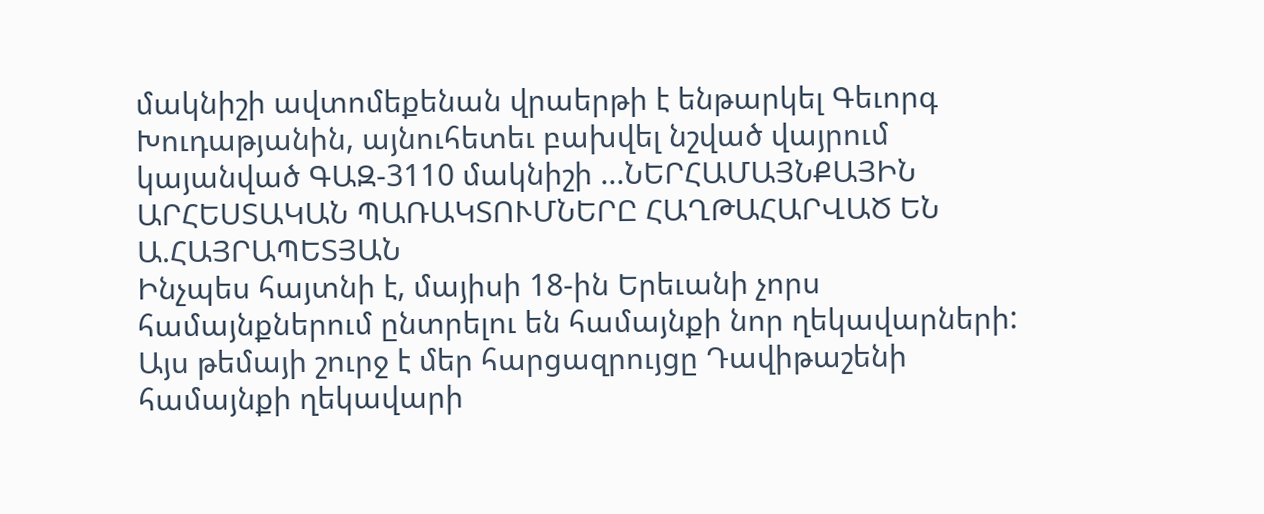մակնիշի ավտոմեքենան վրաերթի է ենթարկել Գեւորգ Խուդաթյանին, այնուհետեւ բախվել նշված վայրում կայանված ԳԱԶ-3110 մակնիշի ...ՆԵՐՀԱՄԱՅՆՔԱՅԻՆ ԱՐՀԵՍՏԱԿԱՆ ՊԱՌԱԿՏՈՒՄՆԵՐԸ ՀԱՂԹԱՀԱՐՎԱԾ ԵՆ
Ա.ՀԱՅՐԱՊԵՏՅԱՆ
Ինչպես հայտնի է, մայիսի 18-ին Երեւանի չորս համայնքներում ընտրելու են համայնքի նոր ղեկավարների: Այս թեմայի շուրջ է մեր հարցազրույցը Դավիթաշենի համայնքի ղեկավարի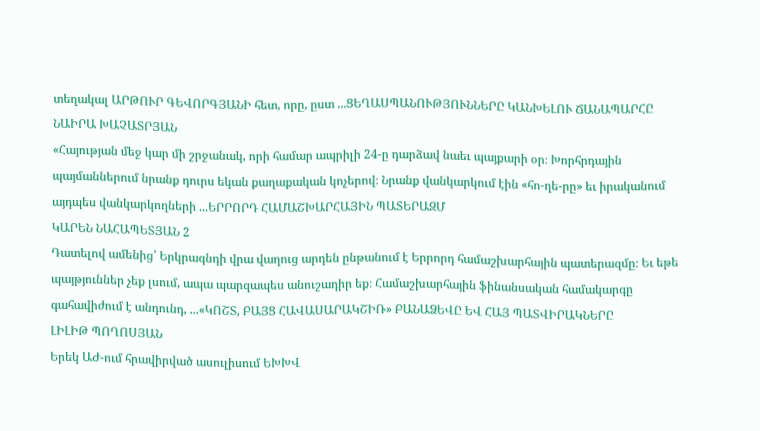տեղակալ ԱՐԹՈՒՐ ԳԵՎՈՐԳՅԱՆԻ հետ, որը, ըստ ...ՑԵՂԱՍՊԱՆՈՒԹՅՈՒՆՆԵՐԸ ԿԱՆԽԵԼՈՒ ՃԱՆԱՊԱՐՀԸ
ՆԱԻՐԱ ԽԱՉԱՏՐՅԱՆ
«Հայության մեջ կար մի շրջանակ, որի համար ապրիլի 24-ը դարձավ նաեւ պայքարի օր։ Խորհրդային պայմաններում նրանք դուրս եկան քաղաքական կոչերով։ Նրանք վանկարկում էին «հո-ղե-րը» եւ իրականում այդպես վանկարկողների ...ԵՐՐՈՐԴ ՀԱՄԱՇԽԱՐՀԱՅԻՆ ՊԱՏԵՐԱԶՄ
ԿԱՐԵՆ ՆԱՀԱՊԵՏՅԱՆ 2
Դատելով ամենից՝ Երկրագնդի վրա վաղուց արդեն ընթանում է Երրորդ համաշխարհային պատերազմը։ Եւ եթե պայթյուններ չեք լսում, ապա պարզապես անուշադիր եք։ Համաշխարհային ֆինանսական համակարգը գահավիժում է անդունդ, ...«ԿՈՇՏ, ԲԱՅՑ ՀԱՎԱՍԱՐԱԿՇԻՌ» ԲԱՆԱՁԵՎԸ ԵՎ ՀԱՅ ՊԱՏՎԻՐԱԿՆԵՐԸ
ԼԻԼԻԹ ՊՈՂՈՍՅԱՆ
Երեկ ԱԺ-ում հրավիրված ասուլիսում ԵԽԽՎ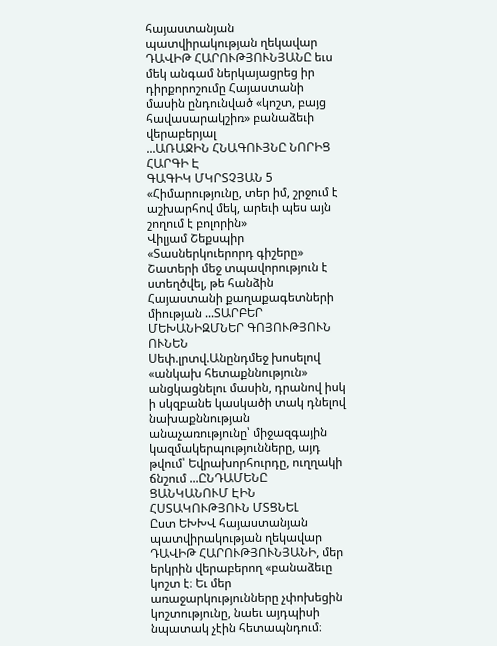հայաստանյան պատվիրակության ղեկավար ԴԱՎԻԹ ՀԱՐՈՒԹՅՈՒՆՅԱՆԸ եւս մեկ անգամ ներկայացրեց իր դիրքորոշումը Հայաստանի մասին ընդունված «կոշտ, բայց հավասարակշիռ» բանաձեւի վերաբերյալ
...ԱՌԱՋԻՆ ՀՆԱԳՈՒՅՆԸ ՆՈՐԻՑ ՀԱՐԳԻ Է
ԳԱԳԻԿ ՄԿՐՏՉՅԱՆ 5
«Հիմարությունը, տեր իմ, շրջում է աշխարհով մեկ, արեւի պես այն շողում է բոլորին»
Վիլյամ Շեքսպիր
«Տասներկուերորդ գիշերը»
Շատերի մեջ տպավորություն է ստեղծվել, թե հանձին Հայաստանի քաղաքագետների միության ...ՏԱՐԲԵՐ ՄԵԽԱՆԻԶՄՆԵՐ ԳՈՅՈՒԹՅՈՒՆ ՈՒՆԵՆ
Սեփ.լրտվ.Անընդմեջ խոսելով «անկախ հետաքննություն» անցկացնելու մասին, դրանով իսկ ի սկզբանե կասկածի տակ դնելով նախաքննության անաչառությունը՝ միջազգային կազմակերպությունները, այդ թվում՝ Եվրախորհուրդը, ուղղակի ճնշում ...ԸՆԴԱՄԵՆԸ ՑԱՆԿԱՆՈՒՄ ԷԻՆ ՀՍՏԱԿՈՒԹՅՈՒՆ ՄՏՑՆԵԼ
Ըստ ԵԽԽՎ հայաստանյան պատվիրակության ղեկավար ԴԱՎԻԹ ՀԱՐՈՒԹՅՈՒՆՅԱՆԻ, մեր երկրին վերաբերող «բանաձեւը կոշտ է։ Եւ մեր առաջարկությունները չփոխեցին կոշտությունը, նաեւ այդպիսի նպատակ չէին հետապնդում։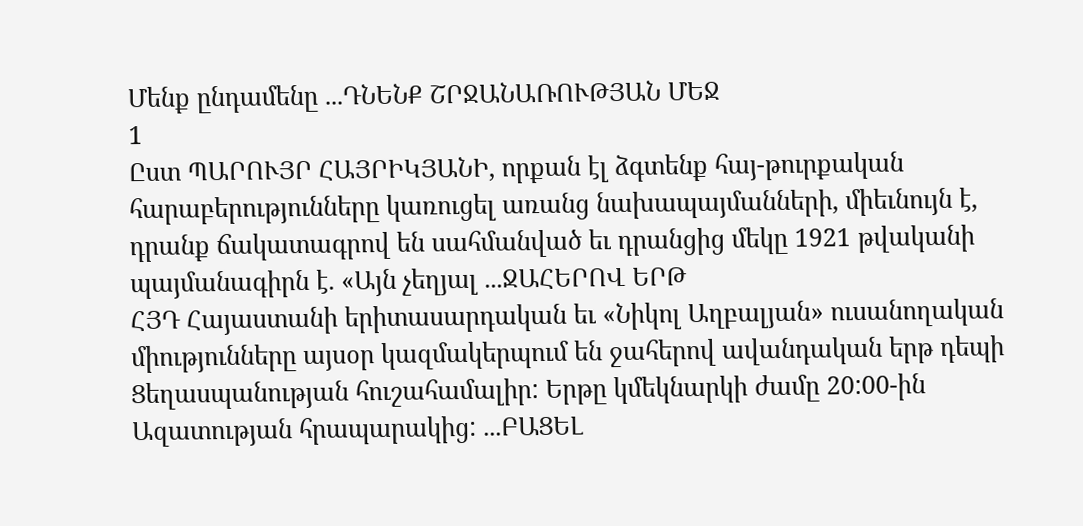Մենք ընդամենը ...ԴՆԵՆՔ ՇՐՋԱՆԱՌՈՒԹՅԱՆ ՄԵՋ
1
Ըստ ՊԱՐՈՒՅՐ ՀԱՅՐԻԿՅԱՆԻ, որքան էլ ձգտենք հայ-թուրքական հարաբերությունները կառուցել առանց նախապայմանների, միեւնույն է, դրանք ճակատագրով են սահմանված եւ դրանցից մեկը 1921 թվականի պայմանագիրն է. «Այն չեղյալ ...ՋԱՀԵՐՈՎ ԵՐԹ
ՀՅԴ Հայաստանի երիտասարդական եւ «Նիկոլ Աղբալյան» ուսանողական միությունները այսօր կազմակերպում են ջահերով ավանդական երթ դեպի Ցեղասպանության հուշահամալիր: Երթը կմեկնարկի ժամը 20:00-ին Ազատության հրապարակից: ...ԲԱՑԵԼ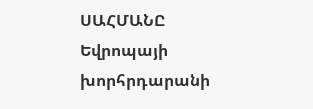ՍԱՀՄԱՆԸ
Եվրոպայի խորհրդարանի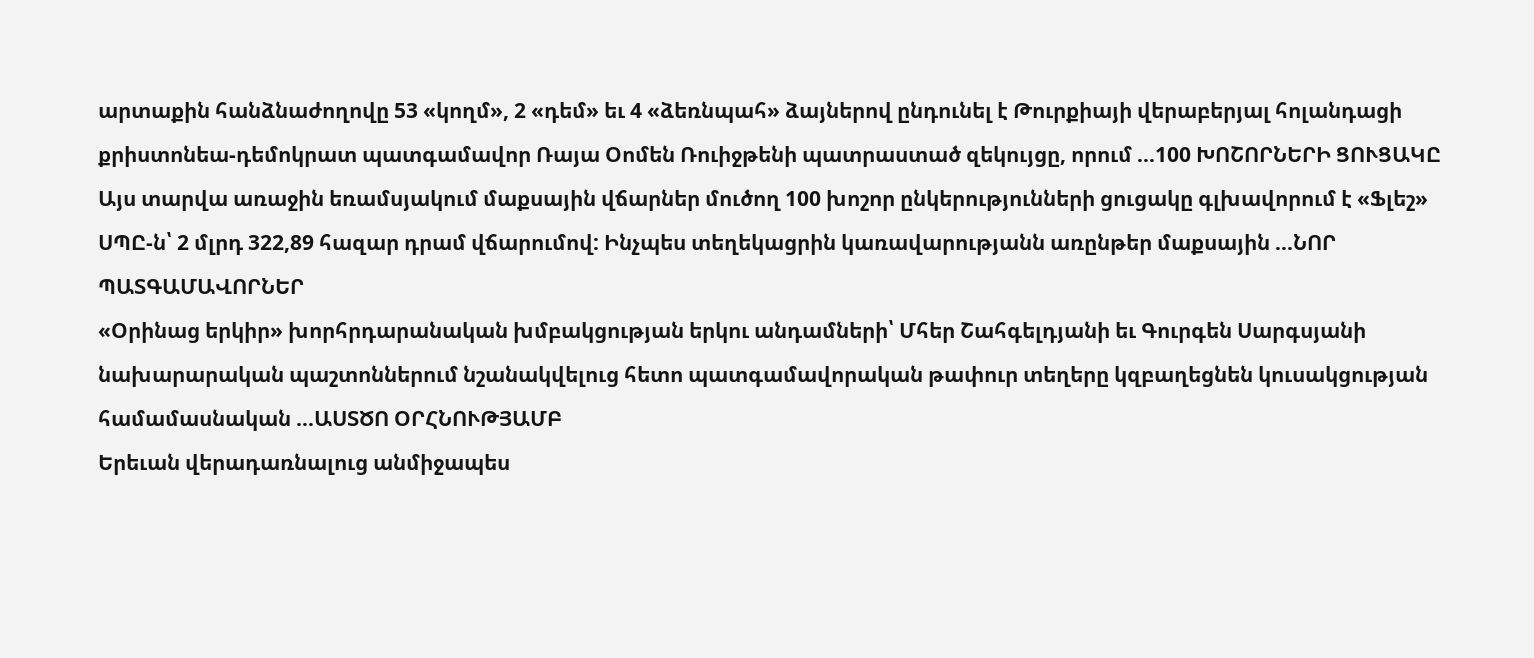արտաքին հանձնաժողովը 53 «կողմ», 2 «դեմ» եւ 4 «ձեռնպահ» ձայներով ընդունել է Թուրքիայի վերաբերյալ հոլանդացի քրիստոնեա-դեմոկրատ պատգամավոր Ռայա Օոմեն Ռուիջթենի պատրաստած զեկույցը, որում ...100 ԽՈՇՈՐՆԵՐԻ ՑՈՒՑԱԿԸ
Այս տարվա առաջին եռամսյակում մաքսային վճարներ մուծող 100 խոշոր ընկերությունների ցուցակը գլխավորում է «Ֆլեշ» ՍՊԸ-ն՝ 2 մլրդ 322,89 հազար դրամ վճարումով: Ինչպես տեղեկացրին կառավարությանն առընթեր մաքսային ...ՆՈՐ ՊԱՏԳԱՄԱՎՈՐՆԵՐ
«Օրինաց երկիր» խորհրդարանական խմբակցության երկու անդամների՝ Մհեր Շահգելդյանի եւ Գուրգեն Սարգսյանի նախարարական պաշտոններում նշանակվելուց հետո պատգամավորական թափուր տեղերը կզբաղեցնեն կուսակցության համամասնական ...ԱՍՏԾՈ ՕՐՀՆՈՒԹՅԱՄԲ
Երեւան վերադառնալուց անմիջապես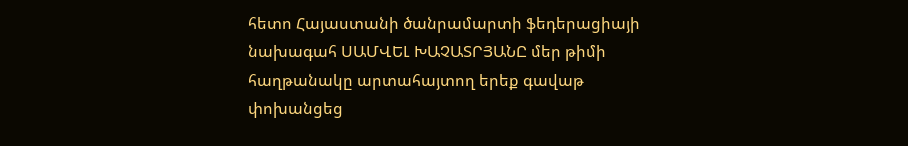հետո Հայաստանի ծանրամարտի ֆեդերացիայի նախագահ ՍԱՄՎԵԼ ԽԱՉԱՏՐՅԱՆԸ մեր թիմի հաղթանակը արտահայտող երեք գավաթ փոխանցեց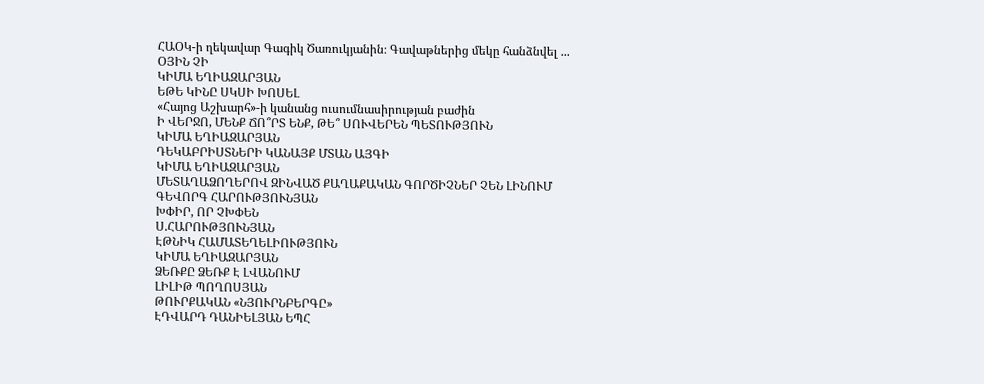ՀԱՕԿ-ի ղեկավար Գագիկ Ծառուկյանին։ Գավաթներից մեկը հանձնվել ...
ՕՅԻՆ ՉԻ
ԿԻՄԱ ԵՂԻԱԶԱՐՅԱՆ
ԵԹԵ ԿԻՆԸ ՍԿՍԻ ԽՈՍԵԼ
«Հայոց Աշխարհ»-ի կանանց ուսումնասիրության բաժին
Ի ՎԵՐՋՈ, ՄԵՆՔ ՃՈ՞ՐՏ ԵՆՔ, ԹԵ՞ ՍՈՒՎԵՐԵՆ ՊԵՏՈՒԹՅՈՒՆ
ԿԻՄԱ ԵՂԻԱԶԱՐՅԱՆ
ԴԵԿԱԲՐԻՍՏՆԵՐԻ ԿԱՆԱՅՔ ՄՏԱՆ ԱՅԳԻ
ԿԻՄԱ ԵՂԻԱԶԱՐՅԱՆ
ՄԵՏԱՂԱՁՈՂԵՐՈՎ ԶԻՆՎԱԾ ՔԱՂԱՔԱԿԱՆ ԳՈՐԾԻՉՆԵՐ ՉԵՆ ԼԻՆՈՒՄ
ԳԵՎՈՐԳ ՀԱՐՈՒԹՅՈՒՆՅԱՆ
ԽՓԻՐ, ՈՐ ՉԽՓԵՆ
Ս.ՀԱՐՈՒԹՅՈՒՆՅԱՆ
ԷԹՆԻԿ ՀԱՄԱՏԵՂԵԼԻՈՒԹՅՈՒՆ
ԿԻՄԱ ԵՂԻԱԶԱՐՅԱՆ
ՁԵՌՔԸ ՁԵՌՔ Է ԼՎԱՆՈՒՄ
ԼԻԼԻԹ ՊՈՂՈՍՅԱՆ
ԹՈՒՐՔԱԿԱՆ «ՆՅՈՒՐՆԲԵՐԳԸ»
ԷԴՎԱՐԴ ԴԱՆԻԵԼՅԱՆ ԵՊՀ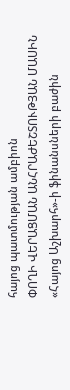հայոց պատմության ամբիոն
ՓՈՂԻ ՎԵՐԱՑՄԱՆ ԱՆՀՐԱԺԵՇՏՈՒԹՅԱՆ ՄԱՍԻՆ
«Հայոց Աշխարհ»-ի ֆինանսների բաժին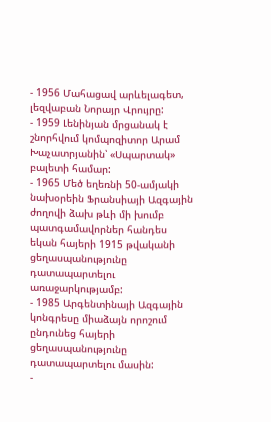- 1956 Մահացավ արևելագետ, լեզվաբան Նորայր Վրույրը:
- 1959 Լենինյան մրցանակ է շնորհվում կոմպոզիտոր Արամ Խաչատրյանին՝ «Սպարտակ» բալետի համար:
- 1965 Մեծ եղեռնի 50-ամյակի նախօրեին Ֆրանսիայի Ազգային ժողովի ձախ թևի մի խումբ պատգամավորներ հանդես եկան հայերի 1915 թվականի ցեղասպանությունը դատապարտելու առաջարկությամբ:
- 1985 Արգենտինայի Ազգային կոնգրեսը միաձայն որոշում ընդունեց հայերի ցեղասպանությունը դատապարտելու մասին:
-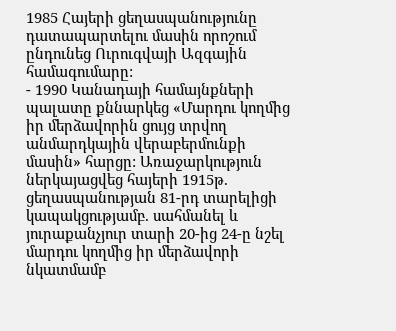1985 Հայերի ցեղասպանությունը դատապարտելու մասին որոշում ընդունեց Ուրուգվայի Ազգային համագումարը:
- 1990 Կանադայի համայնքների պալատը քննարկեց «Մարդու կողմից իր մերձավորին ցույց տրվող անմարդկային վերաբերմունքի մասին» հարցը: Առաջարկություն ներկայացվեց հայերի 1915թ. ցեղասպանության 81-րդ տարելիցի կապակցությամբ. սահմանել և յուրաքանչյուր տարի 20-ից 24-ը նշել մարդու կողմից իր մերձավորի նկատմամբ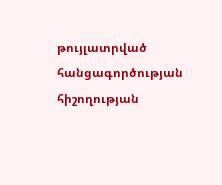թույլատրված հանցագործության հիշողության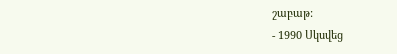շաբաթ:
- 1990 Սկսվեց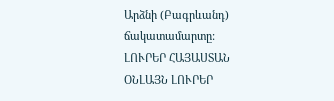Արձնի (Բագրևանդ) ճակատամարտը:
ԼՈՒՐԵՐ ՀԱՅԱՍՏԱՆ
ՕՆԼԱՅՆ ԼՈՒՐԵՐ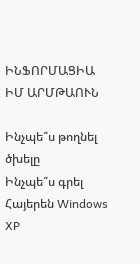ԻՆՖՈՐՄԱՑԻԱ
ԻՄ ԱՐՄԹԱՈՒՆ

Ինչպե՞ս թողնել ծխելը
Ինչպե՞ս գրել Հայերեն Windows XP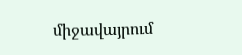միջավայրում